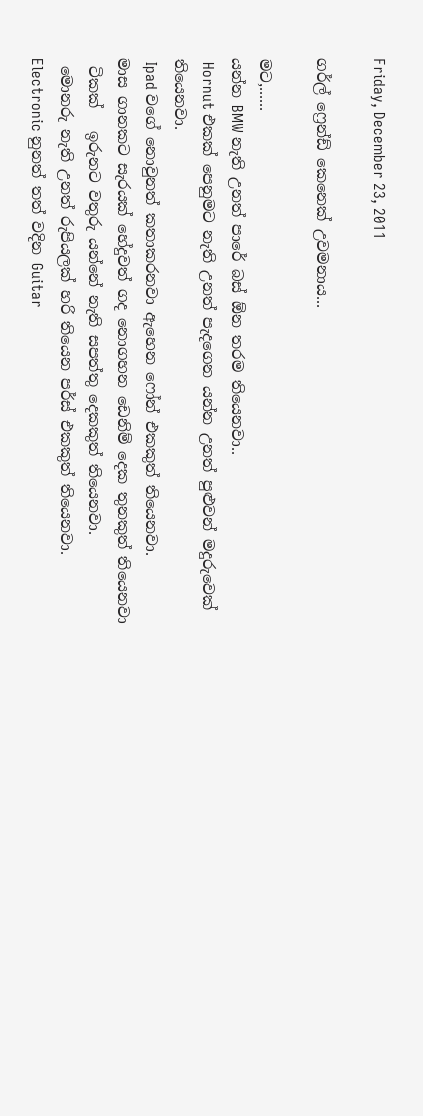Friday, December 23, 2011

ගර්ල් ෆ්‍රෙන්ඩ් කෙනෙක් උවමනාය...

මට,......
යන්න BMW නැති උනත් පාරේ බස් ඕන තරම තියෙනවා..
 Hornut එකක් පෙනුමට නැති උනත් පැදගෙන යන්න උනත් පුළුවන් මදුරුවෙක් තියෙනවා.
 Ipad වගේ නොවුනත් කතාකරනවා ඇහෙන ෆෝන් එකකුත් තියෙනවා.
මාස ගානකට සැරයක් හේදුවත් ගද නොගහන ඩෙනිම් දෙක තුනකුත් තියෙනවා
 ටිකක්   ඉරුනට වතුරු යන්නේ නැති සපත්තු දෙකකුත් තියෙනවා.
 මොනරු නැති උනත් රුපියලක් හරි තියෙන පර්ස් එකකුත් තියෙනවා.
Electronic නුනත් තත් වදින Guitar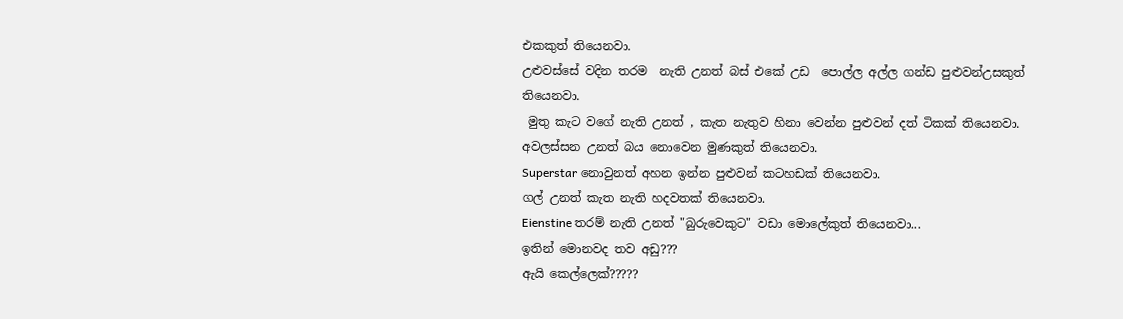එකකුත් තියෙනවා.
උළුවස්සේ වදින තරම  නැති උනත් බස් එකේ උඩ  පොල්ල අල්ල ගන්ඩ පුළුවන්උසකුත් තියෙනවා.
 මුතු කැට වගේ නැති උනත් , කැත නැතුව හිනා වෙන්න පුළුවන් දත් ටිකක් තියෙනවා.
අවලස්සන උනත් බය නොවෙන මුණකුත් තියෙනවා.
Superstar නොවුනත් අහන ඉන්න පුළුවන් කටහඩක් තියෙනවා.
ගල් උනත් කැත නැති හදවතක් තියෙනවා.
Eienstine තරම් නැති උනත් "බුරුවෙකුට" වඩා මොලේකුත් තියෙනවා...
ඉතින් මොනවද තව අඩු???
ඇයි කෙල්ලෙක්?????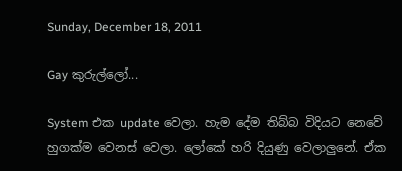Sunday, December 18, 2011

Gay කුරුල්ලෝ...

System එක update වෙලා. හැම දේම තිබ්බ විදියට නෙවේ හුගක්ම වෙනස් වෙලා. ලෝකේ හරි දියුණු වෙලාලුනේ. ඒක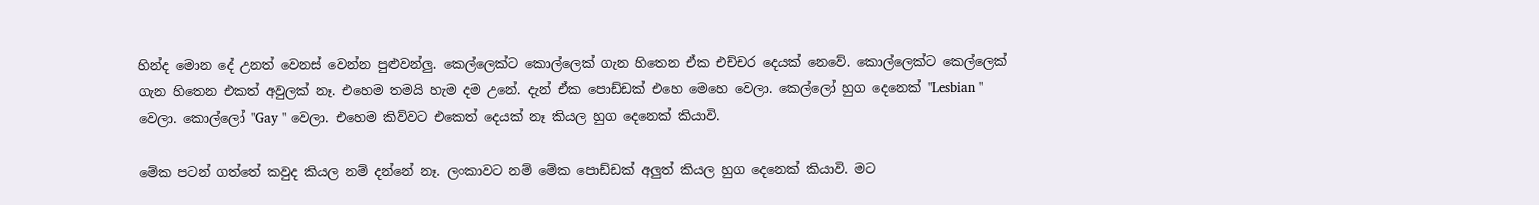හින්ද මොන දේ උනත් වෙනස් වෙන්න පුළුවන්ලු. කෙල්ලෙක්ට කොල්ලෙක් ගැන හිතෙන ඒක එච්චර දෙයක් නෙවේ. කොල්ලෙක්ට කෙල්ලෙක් ගැන හිතෙන එකත් අවුලක් නෑ. එහෙම තමයි හැම දම උනේ. දැන් ඒක පොඩ්ඩක් එහෙ මෙහෙ වෙලා. කෙල්ලෝ හුග දෙනෙක් "Lesbian " වෙලා. කොල්ලෝ "Gay " වෙලා. එහෙම කිව්වට එකෙත් දෙයක් නෑ කියල හුග දෙනෙක් කියාවි.

මේක පටන් ගත්තේ කවුද කියල නම් දන්නේ නෑ. ලංකාවට නම් මේක පොඩ්ඩක් අලුත් කියල හුග දෙනෙක් කියාවි. මට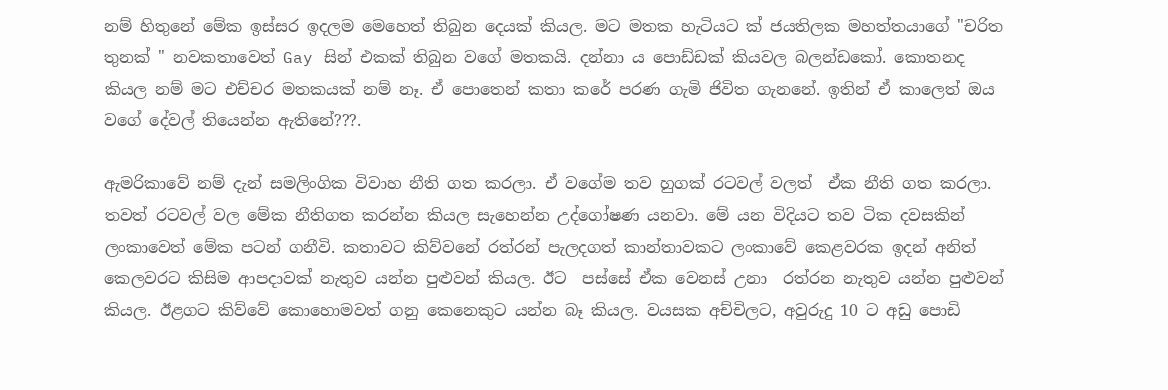නම් හිතුනේ මේක ඉස්සර ඉදලම මෙහෙත් තිබුන දෙයක් කියල. මට මතක හැටියට ක් ජයතිලක මහත්තයාගේ "චරිත තුනක් " නවකතාවෙත් Gay සින් එකක් තිබුන වගේ මතකයි. දන්නා ය පොඩ්ඩක් කියවල බලන්ඩකෝ. කොතනද කියල නම් මට එච්චර මතකයක් නම් නෑ. ඒ පොතෙන් කතා කරේ පරණ ගැමි ජිවිත ගැනනේ. ඉතින් ඒ කාලෙත් ඔය වගේ දේවල් තියෙන්න ඇතිනේ???.

ඇමරිකාවේ නම් දැන් සමලිංගික විවාහ නීති ගත කරලා. ඒ වගේම තව හුගක් රටවල් වලත්  ඒක නීති ගත කරලා. තවත් රටවල් වල මේක නීතිගත කරන්න කියල සැහෙන්න උද්ගෝෂණ යනවා. මේ යන විදියට තව ටික දවසකින් ලංකාවෙත් මේක පටන් ගනීවි. කතාවට කිව්වනේ රත්රන් පැලදගත් කාන්තාවකට ලංකාවේ කෙළවරක ඉදන් අනිත් කෙලවරට කිසිම ආපදාවක් නැතුව යන්න පුළුවන් කියල. ඊට  පස්සේ ඒක වෙනස් උනා  රත්රන නැතුව යන්න පුළුවන් කියල. ඊළගට කිව්වේ කොහොමවත් ගනු කෙනෙකුට යන්න බෑ කියල. වයසක අච්චිලට, අවුරුදු 10 ට අඩු පොඩි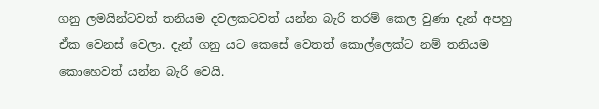ගනු ලමයින්ටවත් තනියම දවලකටවත් යන්න බැරි තරම් කෙල වුණා දැන් අපහු ඒක වෙනස් වෙලා. දැන් ගනු යට කෙසේ වෙතත් කොල්ලෙක්ට නම් තනියම කොහෙවත් යන්න බැරි වෙයි.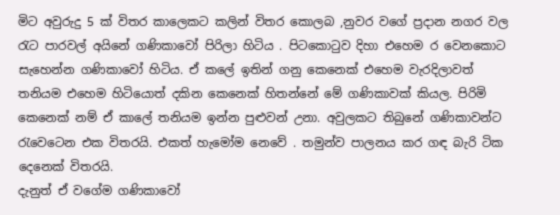මිට අවුරුදු 5 ක් විතර කාලෙකට කලින් විතර කොලබ ,නුවර වගේ ප්‍රදාන නගර වල රැට පාරවල් අයිනේ ගණිකාවෝ පිරිලා හිටිය . පිටකොටුව දිහා එහෙම ර වෙනකොට සැහෙන්න ගණිකාවෝ හිටිය. ඒ කලේ ඉතින් ගනු කෙනෙක් එහෙම වැරදිලාවත් තනියම එහෙම හිටියොත් දකින කෙනෙක් හිතන්නේ මේ ගණිකාවක් කියල. පිරිමි කෙනෙක් නම් ඒ කාලේ තනියම ඉන්න පුළුවන් උනා. අවුලකට තිබුනේ ගණිකාවන්ට රැවෙටෙන එක විතරයි. එකත් හැමෝම නෙවේ . තමුන්ව පාලනය කර ගඳ බැරි ටික දෙනෙක් විතරයි.
දැනුත් ඒ වගේම ගණිකාවෝ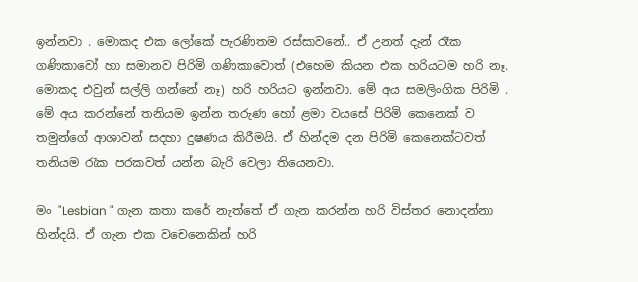ඉන්නවා . මොකද එක ලෝකේ පැරණිතම රස්සාවනේ.. ඒ උනත් දැන් රෑක  ගණිකාවෝ හා සමානව පිරිමි ගණිකාවොත් (එහෙම කියන එක හරියටම හරි නෑ. මොකද එවුන් සල්ලි ගන්නේ නෑ) හරි හරියට ඉන්නවා. මේ අය සමලිංගික පිරිමි . මේ අය කරන්නේ තනියම ඉන්න තරුණ හෝ ළමා වයසේ පිරිමි කෙනෙක් ව තමුන්ගේ ආශාවන් සදහා දුෂණය කිරීමයි. ඒ හින්දම දන පිරිමි කෙනෙක්ටවත් තනියම රැක පරකවත් යන්න බැරි වෙලා තියෙනවා.

මං "Lesbian " ගැන කතා කරේ නැත්තේ ඒ ගැන කරන්න හරි විස්තර නොදන්නා හින්දයි. ඒ ගැන එක වචෙනෙකින් හරි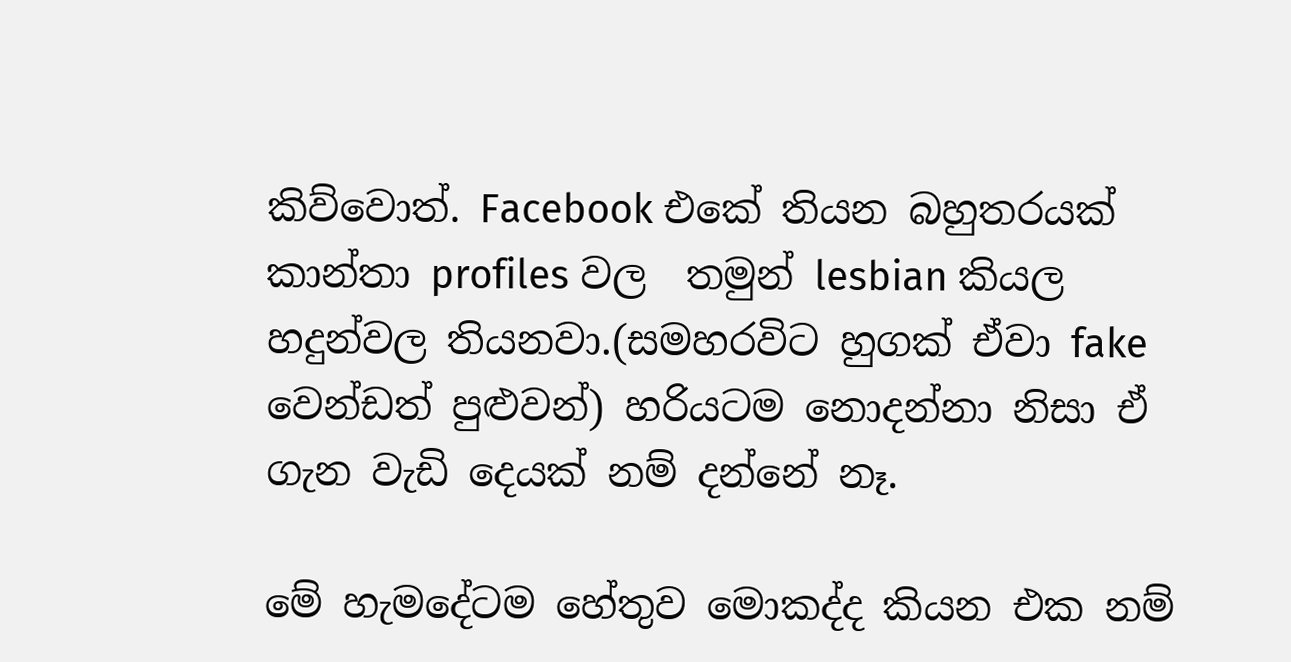කිව්වොත්. Facebook එකේ තියන බහුතරයක් කාන්තා profiles වල  තමුන් lesbian කියල හදුන්වල තියනවා.(සමහරවිට හුගක් ඒවා fake වෙන්ඩත් පුළුවන්) හරියටම නොදන්නා නිසා ඒ ගැන වැඩි දෙයක් නම් දන්නේ නෑ.

මේ හැමදේටම හේතුව මොකද්ද කියන එක නම්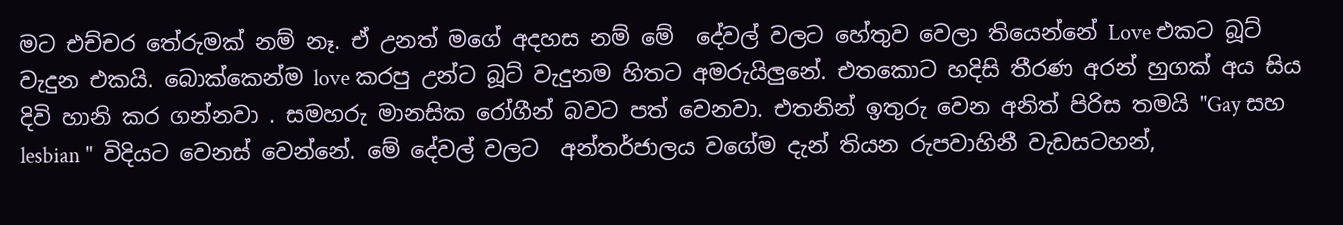මට එච්චර තේරුමක් නම් නෑ. ඒ උනත් මගේ අදහස නම් මේ  දේවල් වලට හේතුව වෙලා තියෙන්නේ Love එකට බූට්‌ වැදුන එකයි. බොක්කෙන්ම love කරපු උන්ට බූට් වැදුනම හිතට අමරුයිලුනේ. එතකොට හදිසි තීරණ අරන් හුගක් අය සිය දිවි හානි කර ගන්නවා . සමහරු මානසික රෝගීන් බවට පත් වෙනවා. එතනින් ඉතුරු වෙන අනිත් පිරිස තමයි "Gay සහ lesbian "  විදියට වෙනස් වෙන්නේ. මේ දේවල් වලට  අන්තර්ජාලය වගේම දැන් තියන රුපවාහිනී වැඩසටහන්,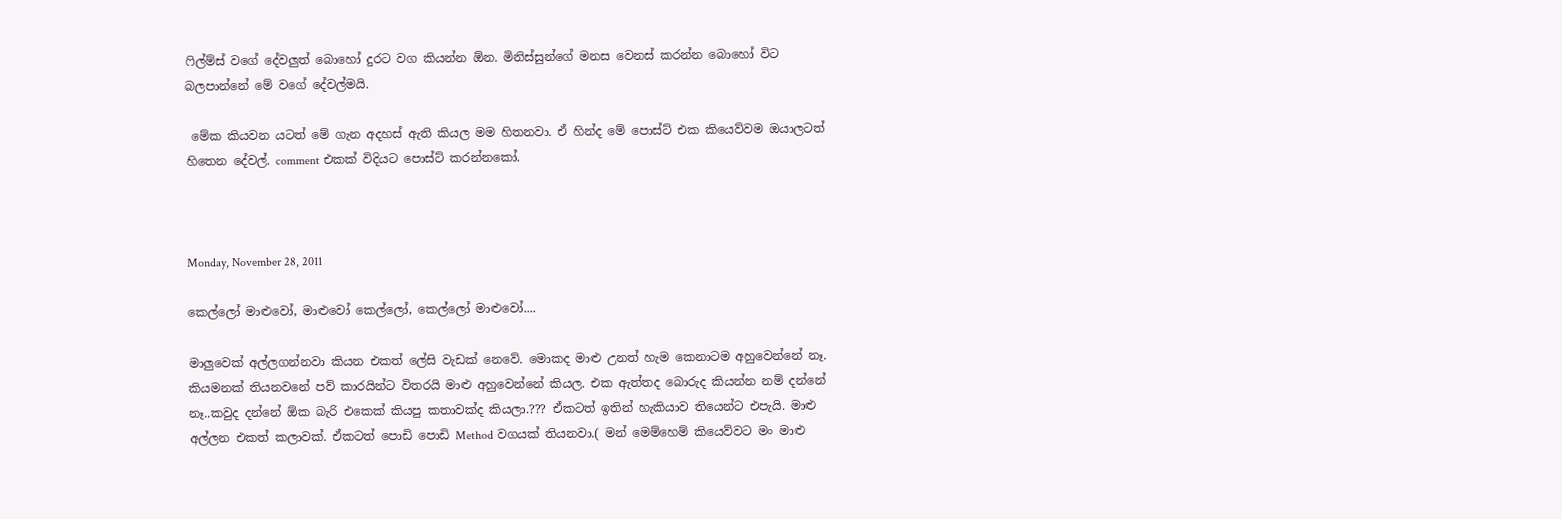ෆිල්ම්ස් වගේ දේවලුත් බොහෝ දුරට වග කියන්න ඕන. මිනිස්සුන්ගේ මනස වෙනස් කරන්න බොහෝ විට බලපාන්නේ මේ වගේ දේවල්මයි.

 මේක කියවන යටත් මේ ගැන අදහස් ඇති කියල මම හිතනවා. ඒ හින්ද මේ පොස්ට් එක කියෙව්වම ඔයාලටත් හිතෙන දේවල්. comment එකක් විදියට පොස්ට් කරන්නකෝ.



Monday, November 28, 2011

කෙල්ලෝ මාළුවෝ, මාළුවෝ කෙල්ලෝ, කෙල්ලෝ මාළුවෝ....

මාලුවෙක් අල්ලගන්නවා කියන එකත් ලේසි වැඩක් නෙවේ. මොකද මාළු උනත් හැම කෙනාටම අහුවෙන්නේ නෑ. කියමනක් තියනවනේ පව් කාරයින්ට විතරයි මාළු අහුවෙන්නේ කියල. එක ඇත්තද බොරුද කියන්න නම් දන්නේ නෑ..කවුද දන්නේ ඕක බැරි එකෙක් කියපු කතාවක්ද කියලා.??? ඒකටත් ඉතින් හැකියාව තියෙන්ට එපැයි. මාළු අල්ලන එකත් කලාවක්. ඒකටත් පොඩි පොඩි Method වගයක් තියනවා.( මන් මෙම්හෙම් කියෙව්වට මං මාළු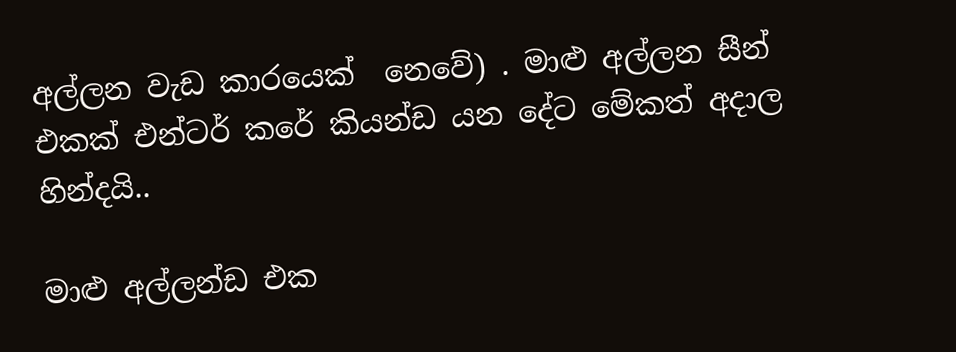අල්ලන වැඩ කාරයෙක්  නෙවේ) . මාළු අල්ලන සීන් එකක් එන්ටර් කරේ කියන්ඩ යන දේට මේකත් අදාල හින්දයි..

මාළු අල්ලන්ඩ එක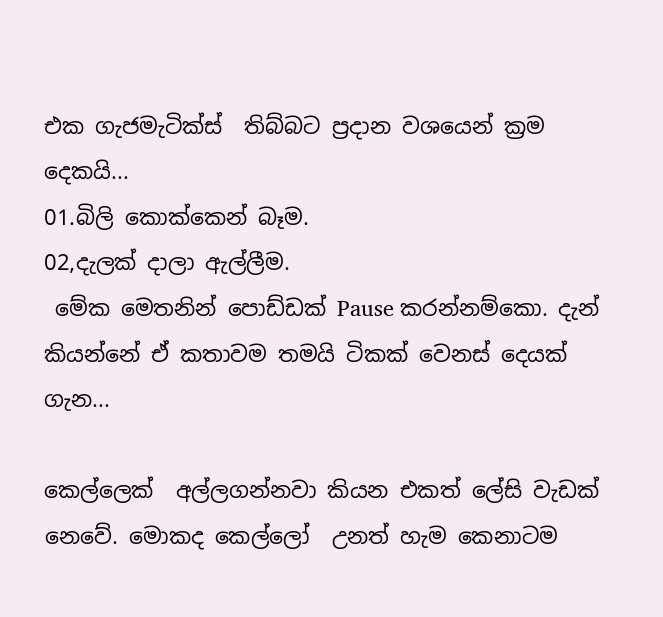එක ගැජමැටික්ස්  තිබ්බට ප්‍රදාන වශයෙන් ක්‍රම දෙකයි...
01.බිලි කොක්කෙන් බෑම.
02,දැලක් දාලා ඇල්ලීම.
 මේක මෙතනින් පොඩ්ඩක් Pause කරන්නම්කො. දැන් කියන්නේ ඒ කතාවම තමයි ටිකක් වෙනස් දෙයක් ගැන...

කෙල්ලෙක්  අල්ලගන්නවා කියන එකත් ලේසි වැඩක් නෙවේ. මොකද කෙල්ලෝ  උනත් හැම කෙනාටම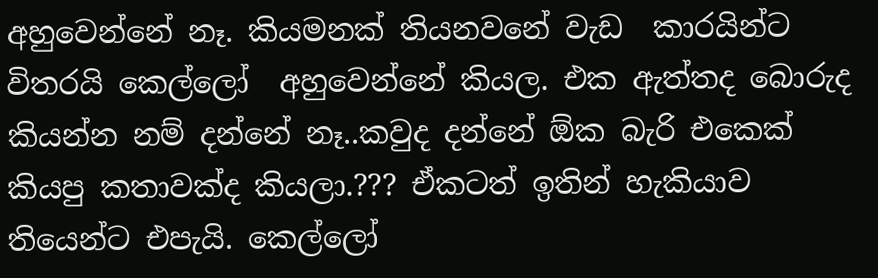අහුවෙන්නේ නෑ. කියමනක් තියනවනේ වැඩ  කාරයින්ට විතරයි කෙල්ලෝ  අහුවෙන්නේ කියල. එක ඇත්තද බොරුද කියන්න නම් දන්නේ නෑ..කවුද දන්නේ ඕක බැරි එකෙක් කියපු කතාවක්ද කියලා.??? ඒකටත් ඉතින් හැකියාව තියෙන්ට එපැයි. කෙල්ලෝ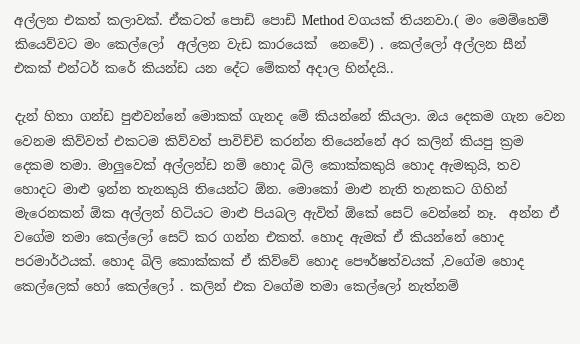අල්ලන එකත් කලාවක්. ඒකටත් පොඩි පොඩි Method වගයක් තියනවා.( මං මෙම්හෙම් කියෙව්වට මං කෙල්ලෝ  අල්ලන වැඩ කාරයෙක්  නෙවේ) . කෙල්ලෝ අල්ලන සීන් එකක් එන්ටර් කරේ කියන්ඩ යන දේට මේකත් අදාල හින්දයි..

දැන් හිතා ගන්ඩ පුළුවන්නේ මොකක් ගැනද මේ කියන්නේ කියලා. ඔය දෙකම ගැන වෙන වෙනම කිව්වත් එකටම කිව්වත් පාවිච්චි කරන්න තියෙන්නේ අර කලින් කියපු ක්‍රම දෙකම තමා. මාලුවෙක් අල්ලන්ඩ නම් හොද බිලි කොක්කකුයි හොද ඇමකුයි, තව හොදට මාළු ඉන්න තැනකුයි තියෙන්ට ඕන. මොකෝ මාළු නැති තැනකට ගිහින් මැරෙනකන් ඕක අල්ලන් හිටියට මාළු පියබල ඇවිත් ඕකේ සෙට් වෙන්නේ නෑ.  අන්න ඒ වගේම තමා කෙල්ලෝ සෙට් කර ගන්න එකත්. හොද ඇමක් ඒ කියන්නේ හොද පරමාර්ථයක්. හොද බිලි කොක්කක් ඒ කිව්වේ හොද පෞර්ෂත්වයක් ,වගේම හොද කෙල්ලෙක් හෝ කෙල්ලෝ . කලින් එක වගේම තමා කෙල්ලෝ නැත්නම්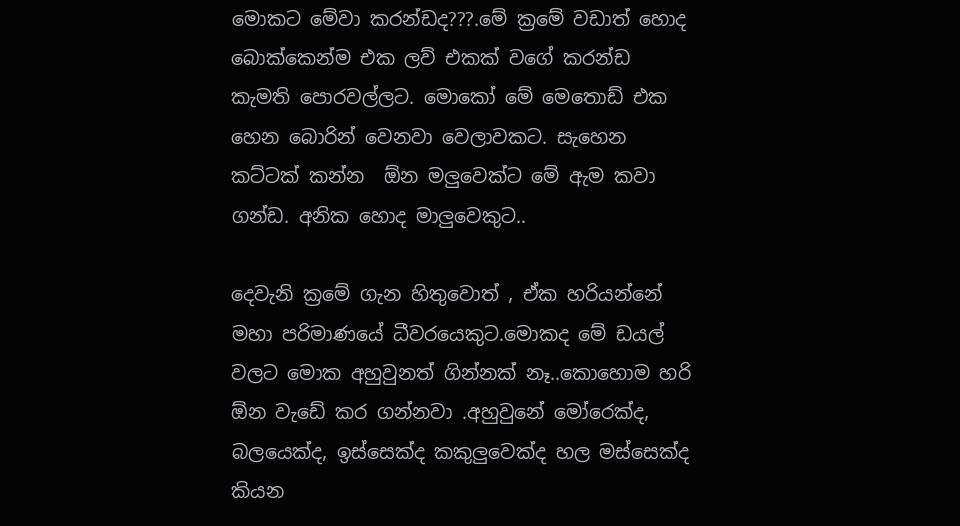මොකට මේවා කරන්ඩද???.මේ ක්‍රමේ වඩාත් හොද බොක්කෙන්ම එක ලව් එකක් වගේ කරන්ඩ කැමති පොරවල්ලට. මොකෝ මේ මෙතොඩ් එක හෙන බොරින් වෙනවා වෙලාවකට. සැහෙන කට්ටක් කන්න  ඕන මලුවෙක්ට මේ ඇම කවා  ගන්ඩ. අනික හොද මාලුවෙකුට..

දෙවැනි ක්‍රමේ ගැන හිතුවොත් , ඒක හරියන්නේ මහා පරිමාණයේ ධීවරයෙකුට.මොකද මේ ඩයල් වලට මොක අහුවුනත් ගින්නක් නෑ..කොහොම හරි ඕන වැඩේ කර ගන්නවා .අහුවුනේ මෝරෙක්ද,  බලයෙක්ද, ඉස්සෙක්ද කකුලුවෙක්ද හල මස්සෙක්ද කියන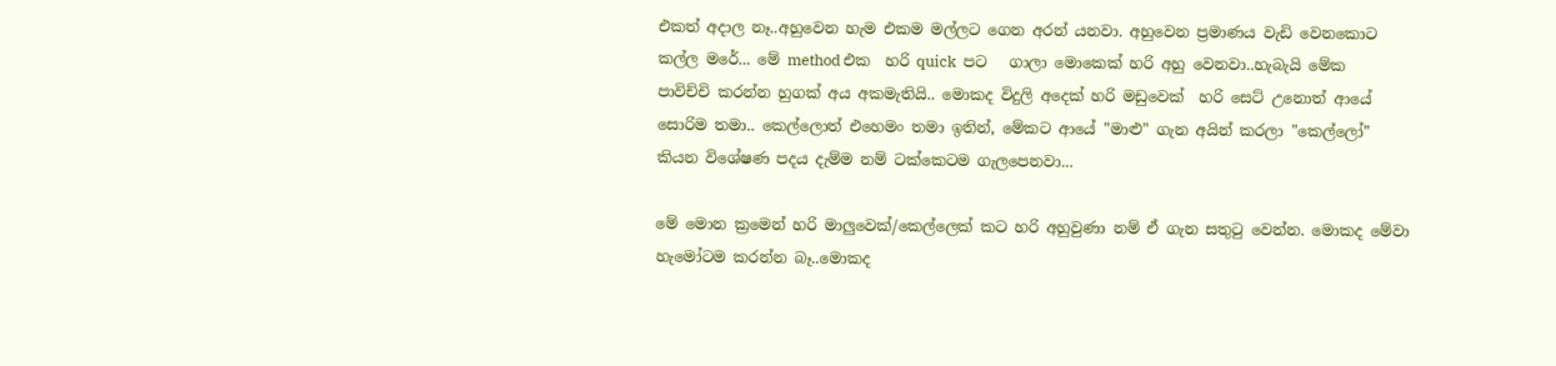එකත් අදාල නෑ..අහුවෙන හැම එකම මල්ලට ගෙන අරන් යනවා. අහුවෙන ප්‍රමාණය වැඩි වෙනකොට කල්ල මරේ... මේ method එක  හරි quick  පට   ගාලා මොකෙක් හරි අහු වෙනවා..හැබැයි මේක පාවිච්චි කරන්න හුගක් අය අකමැතියි.. මොකද විදුලි අදෙක් හරි මඩුවෙක්  හරි සෙට් උනොත් ආයේ සොරිම තමා.. කෙල්ලොත් එහෙමං තමා ඉතින්, මේකට ආයේ "මාළු" ගැන අයින් කරලා "කෙල්ලෝ" කියන විශේෂණ පදය දැම්ම නම් ටක්කෙටම ගැලපෙනවා...

මේ මොන ක්‍රමෙන් හරි මාලුවෙක්/කෙල්ලෙක් කට හරි අහුවුණා නම් ඒ ගැන සතුටු වෙන්න. මොකද මේවා හැමෝටම කරන්න බෑ..මොකද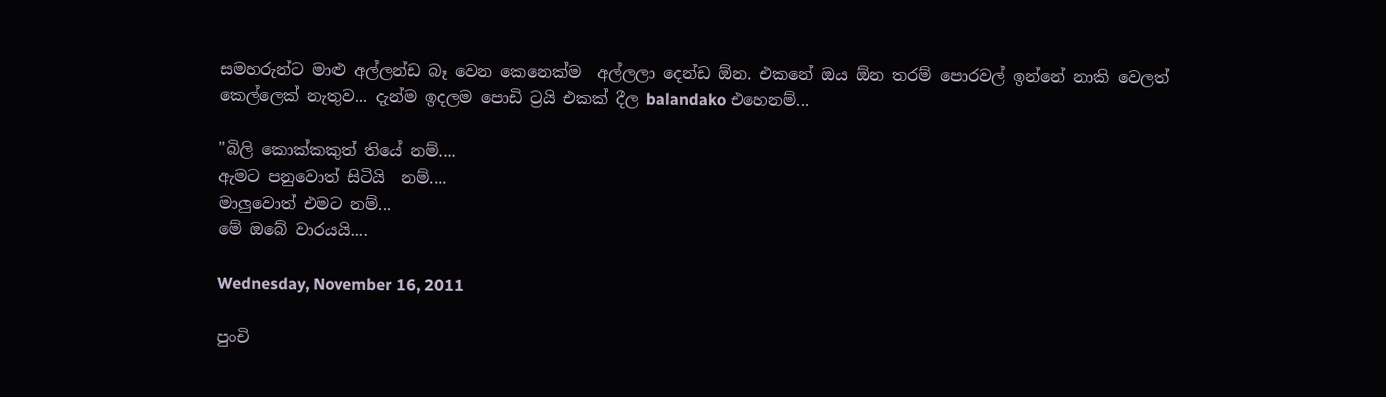සමහරුන්ට මාළු අල්ලන්ඩ බෑ වෙන කෙනෙක්ම  අල්ලලා දෙන්ඩ ඕන. එකනේ ඔය ඕන තරම් පොරවල් ඉන්නේ නාකි වෙලත් කෙල්ලෙක් නැතුව... දැන්ම ඉදලම පොඩි ට්‍රයි එකක් දීල balandako එහෙනම්...

"බිලි කොක්කකුත් තියේ නම්....
ඇමට පනුවොත් සිටියි  නම්....
මාලුවොත් එමට නම්...
මේ ඔබේ වාරයයි....

Wednesday, November 16, 2011

පුංචි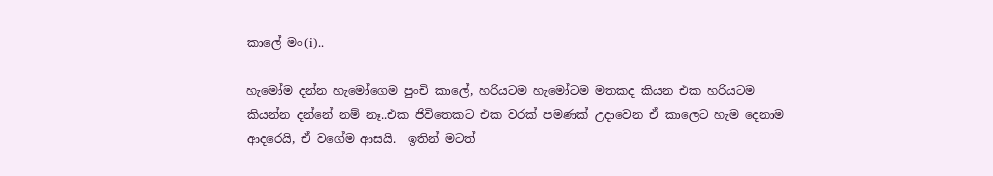කාලේ මං(i)..

හැමෝම දන්න හැමෝගෙම පුංචි කාලේ, හරියටම හැමෝටම මතකද කියන එක හරියටම කියන්න දන්නේ නම් නෑ..එක ජිවිතෙකට එක වරක් පමණක් උදාවෙන ඒ කාලෙට හැම දෙනාම ආදරෙයි, ඒ වගේම ආසයි.  ඉතින් මටත්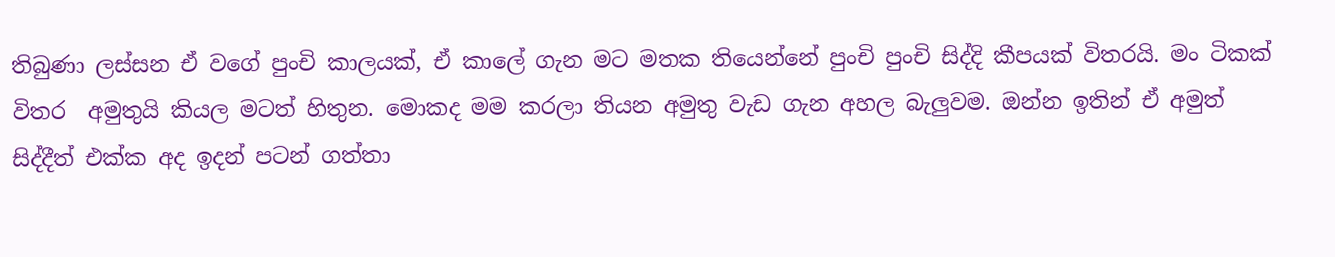තිබුණා ලස්සන ඒ වගේ පුංචි කාලයක්, ඒ කාලේ ගැන මට මතක තියෙන්නේ පුංචි පුංචි සිද්දි කීපයක් විතරයි. මං ටිකක් විතර  අමුතුයි කියල මටත් හිතුන. මොකද මම කරලා තියන අමුතු වැඩ ගැන අහල බැලුවම. ඔන්න ඉතින් ඒ අමුත් සිද්දීත් එක්ක අද ඉදන් පටන් ගත්තා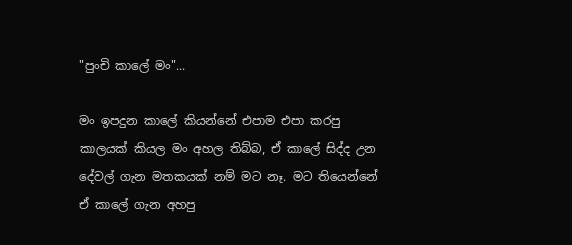"පුංචි කාලේ මං"...

මං ඉපදුන කාලේ කියන්නේ එපාම එපා කරපු කාලයක් කියල මං අහල තිබ්බ, ඒ කාලේ සිද්ද උන දේවල් ගැන මතකයක් නම් මට නෑ. මට තියෙන්නේ ඒ කාලේ ගැන අහපු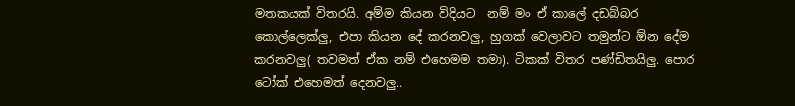මතකයක් විතරයි. අම්ම කියන විදියට  නම් මං ඒ කාලේ දඩබ්බර කොල්ලෙක්ලු, එපා කියන දේ කරනවලු, හුගක් වෙලාවට තමුන්ට ඕන දේම කරනවලු( තවමත් ඒක නම් එහෙමම තමා). ටිකක් විතර පණ්ඩිතයිලු. පොර ටෝක් එහෙමත් දෙනවලු..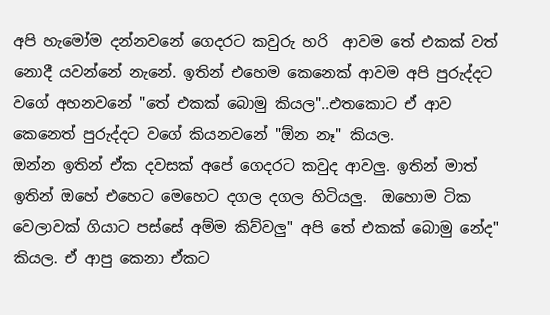අපි හැමෝම දන්නවනේ ගෙදරට කවුරු හරි  ආවම තේ එකක් වත් නොදී යවන්නේ නැනේ. ඉතින් එහෙම කෙනෙක් ආවම අපි පුරුද්දට වගේ අහනවනේ "තේ එකක් බොමු කියල"..එතකොට ඒ ආව කෙනෙත් පුරුද්දට වගේ කියනවනේ "ඕන නෑ" කියල.
ඔන්න ඉතින් ඒක දවසක් අපේ ගෙදරට කවුද ආවලු. ඉතින් මාත් ඉතින් ඔහේ එහෙට මෙහෙට දගල දගල හිටියලු.  ඔහොම ටික වෙලාවක් ගියාට පස්සේ අම්ම කිව්වලු" අපි තේ එකක් බොමු නේද" කියල. ඒ ආපු කෙනා ඒකට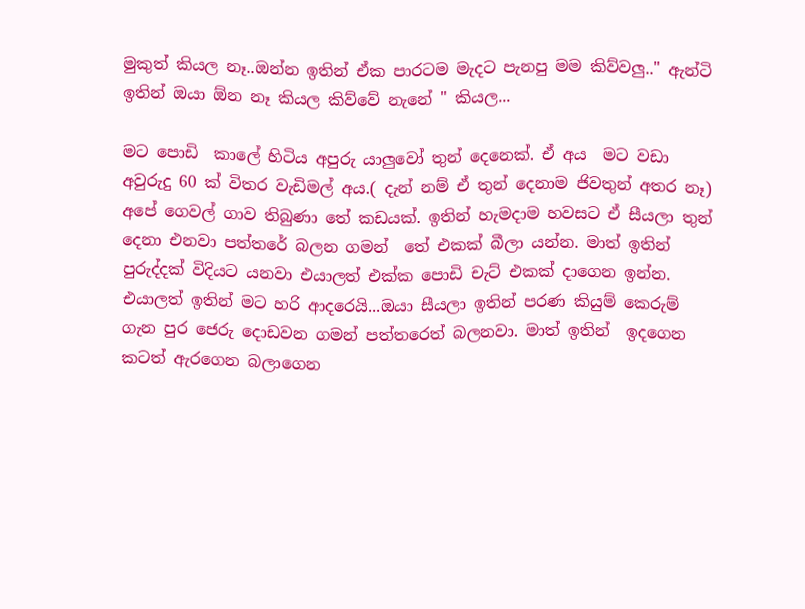මුකුත් කියල නෑ..ඔන්න ඉතින් ඒක පාරටම මැදට පැනපු මම කිව්වලු.." ඇන්ටි ඉතින් ඔයා ඕන නෑ කියල කිව්වේ නැනේ " කියල...

මට පොඩි  කාලේ හිටිය අපුරු යාලුවෝ තුන් දෙනෙක්. ඒ අය  මට වඩා අවුරුදු 60 ක් විතර වැඩිමල් අය.( දැන් නම් ඒ තුන් දෙනාම ජිවතුන් අතර නෑ) අපේ ගෙවල් ගාව තිබුණා තේ කඩයක්. ඉතින් හැමදාම හවසට ඒ සීයලා තුන් දෙනා එනවා පත්තරේ බලන ගමන්  තේ එකක් බීලා යන්න. මාත් ඉතින් පුරුද්දක් විදියට යනවා එයාලත් එක්ක පොඩි චැට් එකක් දාගෙන ඉන්න. එයාලත් ඉතින් මට හරි ආදරෙයි...ඔයා සීයලා ඉතින් පරණ කියුම් කෙරුම් ගැන පුර ජෙරු දොඩවන ගමන් පත්තරෙත් බලනවා. මාත් ඉතින්  ඉදගෙන කටත් ඇරගෙන බලාගෙන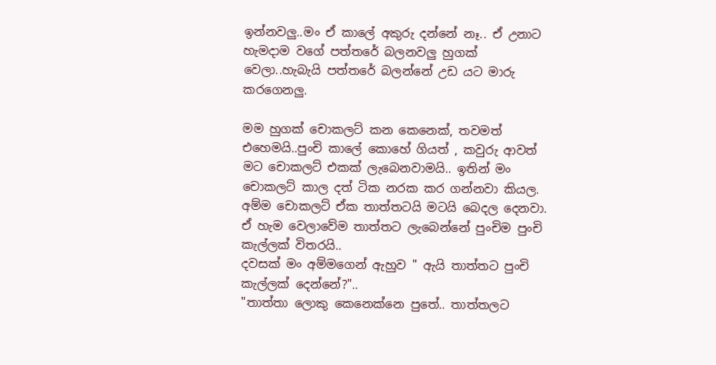ඉන්නවලු..මං ඒ කාලේ අකුරු දන්නේ නෑ.. ඒ උනාට හැමදාම වගේ පත්තරේ බලනවලු හුගක් වෙලා..හැබැයි පත්තරේ බලන්නේ උඩ යට මාරු කරගෙනලු.

මම හුගක් චොකලට් කන කෙනෙක්, තවමත් එහෙමයි..පුංචි කාලේ කොහේ ගියත් , කවුරු ආවත් මට චොකලට් එකක් ලැබෙනවාමයි.. ඉතින් මං චොකලට් කාල දත් ටික නරක කර ගන්නවා කියල. අම්ම චොකලට් ඒක තාත්තටයි මටයි බෙදල දෙනවා. ඒ හැම වෙලාවේම තාත්තට ලැබෙන්නේ පුංචිම පුංචි කැල්ලක් විතරයි..
දවසක් මං අම්මගෙන් ඇහුව " ඇයි තාත්තට පුංචි කැල්ලක් දෙන්නේ?"..
"තාත්තා ලොකු කෙනෙක්නෙ පුතේ.. තාත්තලට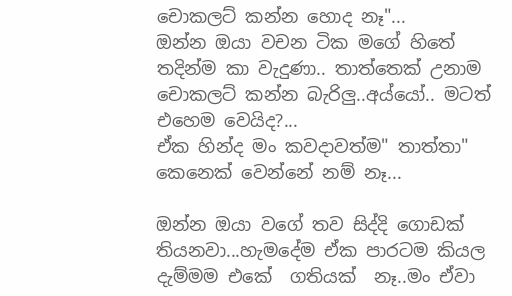චොකලට් කන්න හොද නෑ"...
ඔන්න ඔයා වචන ටික මගේ හිතේ තදින්ම කා වැදුණා.. තාත්තෙක් උනාම චොකලට් කන්න බැරිලු..අය්යෝ.. මටත් එහෙම වෙයිද?...
ඒක හින්ද මං කවදාවත්ම" තාත්තා" කෙනෙක් වෙන්නේ නම් නෑ...

ඔන්න ඔයා වගේ තව සිද්දි ගොඩක් තියනවා...හැමදේම ඒක පාරටම කියල දැම්මම එකේ  ගතියක්  නෑ..මං ඒවා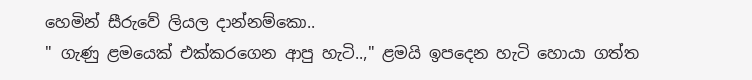හෙමින් සීරුවේ ලියල දාන්නම්කො..
" ගැණු ළමයෙක් එක්කරගෙන ආපු හැටි..," ළමයි ඉපදෙන හැටි හොයා ගත්ත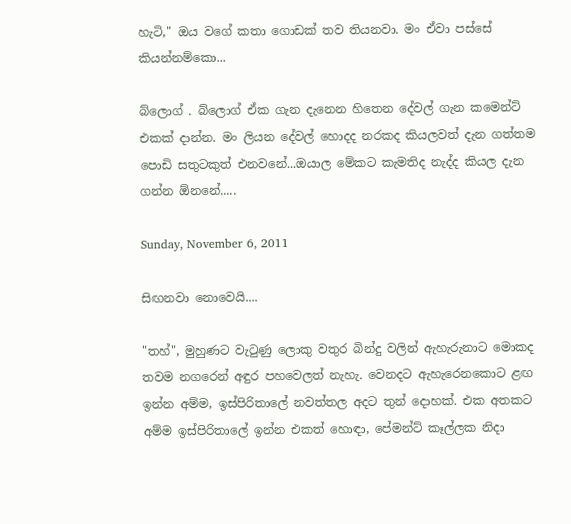හැටි," ඔය වගේ කතා ගොඩක් තව තියනවා. මං ඒවා පස්සේ කියන්නම්කො...

බ්ලොග් . බ්ලොග් ඒක ගැන දැනෙන හිතෙන දේවල් ගැන කමෙන්ට් එකක් දාන්න. මං ලියන දේවල් හොදද නරකද කියලවත් දැන ගත්තම පොඩි සතුටකුත් එනවනේ...ඔයාල මේකට කැමතිද නැද්ද කියල දැන ගන්න ඕනනේ.....

Sunday, November 6, 2011

සිඟනවා නොවෙයි....

"තහ්", මුහුණට වැටුණු ලොකු වතුර බින්දු වලින් ඇහැරුනාට මොකද තවම නගරෙන් අඳුර පහවෙලත් නැහැ. වෙනදට ඇහැරෙනකොට ළඟ ඉන්න අම්ම, ඉස්පිරිතාලේ නවත්තල අදට තුන් දොහක්. එක අතකට අම්ම ඉස්පිරිතාලේ ඉන්න එකත් හොඳා, පේමන්ට් කෑල්ලක නිදා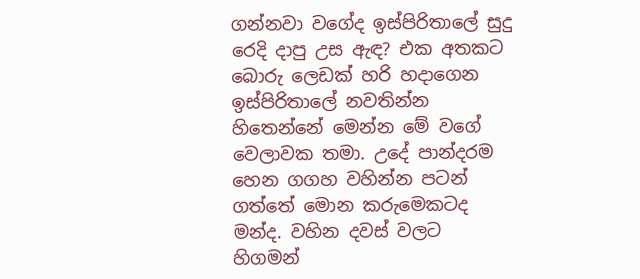ගන්නවා වගේද ඉස්පිරිතාලේ සුදු රෙදි දාපු උස ඇඳ? එක අතකට බොරු ලෙඩක් හරි හදාගෙන ඉස්පිරිතාලේ නවතින්න හිතෙන්නේ මෙන්න මේ වගේ වෙලාවක තමා. උදේ පාන්දරම හෙන ගගහ වහින්න පටන් ගත්තේ මොන කරුමෙකටද මන්ද. වහින දවස් වලට හිගමන්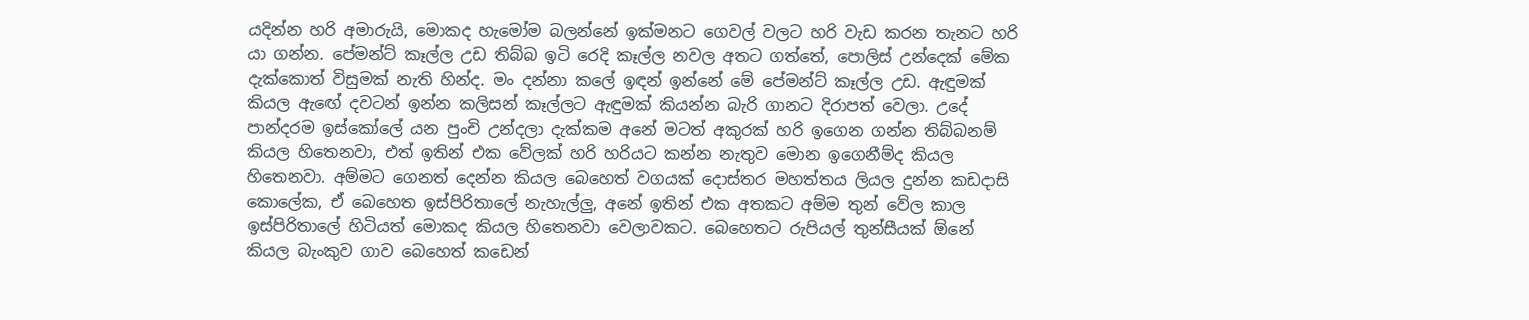යදින්න හරි අමාරුයි, මොකද හැමෝම බලන්නේ ඉක්මනට ගෙවල් වලට හරි වැඩ කරන තැනට හරි යා ගන්න. පේමන්ට් කෑල්ල උඩ තිබ්බ ඉටි රෙදි කෑල්ල නවල අතට ගත්තේ, පොලිස් උන්දෙක් මේක දැක්කොත් විසුමක් නැති හින්ද. මං දන්නා කලේ ඉඳන් ඉන්නේ මේ පේමන්ට් කෑල්ල උඩ. ඇඳුමක් කියල ඇඟේ දවටන් ඉන්න කලිසන් කෑල්ලට ඇඳුමක් කියන්න බැරි ගානට දිරාපත් වෙලා. උදේ පාන්දරම ඉස්කෝලේ යන පුංචි උන්දලා දැක්කම අනේ මටත් අකුරක් හරි ඉගෙන ගන්න තිබ්බනම් කියල හිතෙනවා, එත් ඉතින් එක වේලක් හරි හරියට කන්න නැතුව මොන ඉගෙනීම්ද කියල හිතෙනවා. අම්මට ගෙනත් දෙන්න කියල බෙහෙත් වගයක් දොස්තර මහත්තය ලියල දුන්න කඩදාසි කොලේක, ඒ බෙහෙත ඉස්පිරිතාලේ නැහැල්ලු, අනේ ඉතින් එක අතකට අම්ම තුන් වේල කාල ඉස්පිරිතාලේ හිටියත් මොකද කියල හිතෙනවා වෙලාවකට. බෙහෙතට රුපියල් තුන්සීයක් ඕනේ කියල බැංකුව ගාව බෙහෙත් කඩෙන්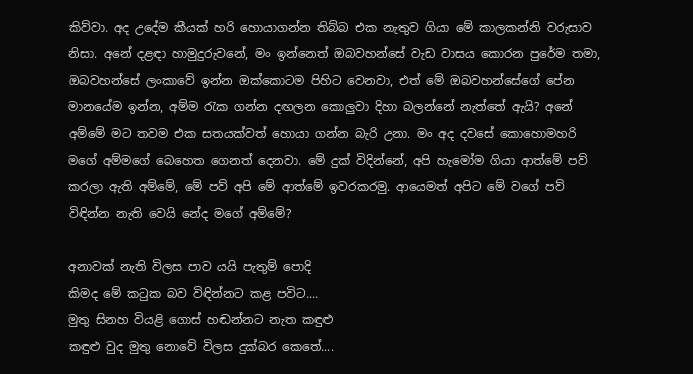කිව්වා. අද උදේම කීයක් හරි හොයාගන්න තිබ්බ එක නැතුව ගියා මේ කාලකන්නි වරුසාව නිසා. අනේ දළඳා හාමුදුරුවනේ, මං ඉන්නෙත් ඔබවහන්සේ වැඩ වාසය කොරන පුරේම තමා, ඔබවහන්සේ ලංකාවේ ඉන්න ඔක්කොටම පිහිට වෙනවා, එත් මේ ඔබවහන්සේගේ පේන මානයේම ඉන්න, අම්ම රැක ගන්න දඟලන කොලුවා දිහා බලන්නේ නැත්තේ ඇයි? අනේ අම්මේ මට තවම එක සතයක්වත් හොයා ගන්න බැරි උනා. මං අද දවසේ කොහොමහරි මගේ අම්මගේ බෙහෙත ගෙනත් දෙනවා. මේ දුක් විදින්නේ, අපි හැමෝම ගියා ආත්මේ පව් කරලා ඇති අම්මේ, මේ පව් අපි මේ ආත්මේ ඉවරකරමු. ආයෙමත් අපිට මේ වගේ පව් විඳින්න නැති වෙයි නේද මගේ අම්මේ?

අනාවක් නැති විලස පාව යයි පැතුම් පොදි
කිමද මේ කටුක බව විඳින්නට කළ පවිට....
මුතු සිනහ වියළි ගොස් හඬන්නට නැත කඳුළු
කඳුළු වුද මුතු නොවේ විලස දුක්බර කෙතේ....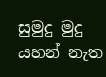සුමුදු මුදු යහන් නැත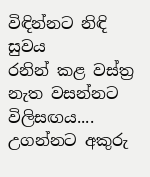විඳින්නට නිඳි සුවය
රනින් කළ වස්ත්‍ර නැත වසන්නට විලිසඟය....
උගන්නට අකුරු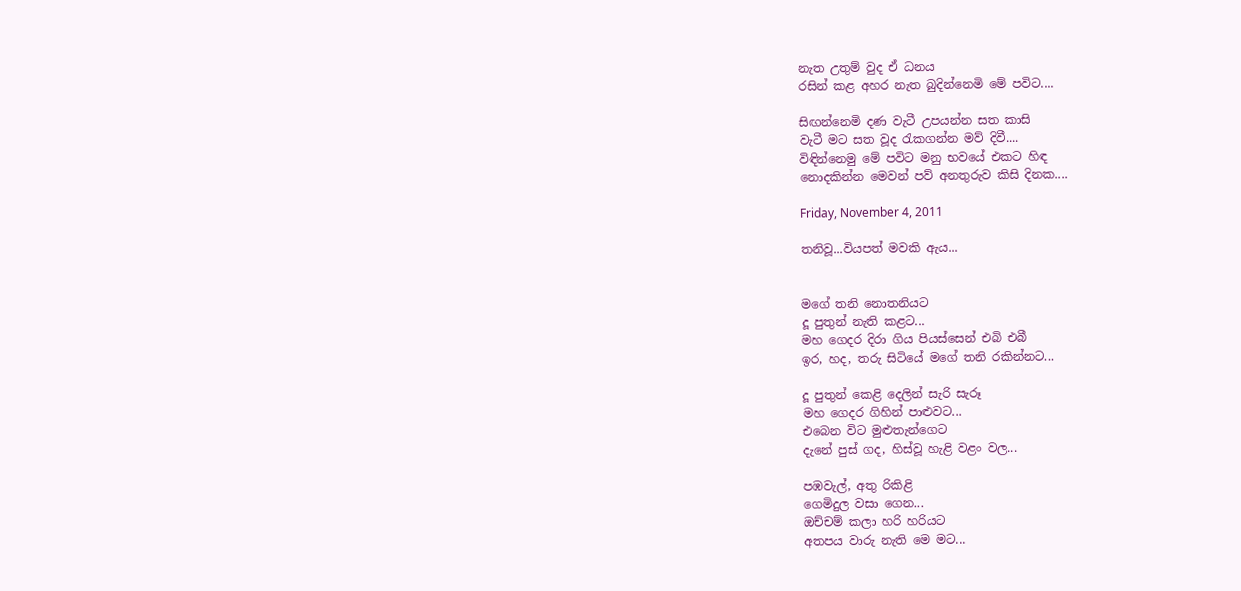නැත උතුම් වුද ඒ ධනය
රසින් කළ අහර නැත බුදින්නෙමි මේ පවිට....

සිඟන්නෙමි දණ වැටී උපයන්න සත කාසි
වැටී මට සත වූද රැකගන්න මව් දිවී....
විඳින්නෙමු මේ පවිට මනු භවයේ එකට හිඳ
නොදකින්න මෙවන් පව් අනතුරුව කිසි දිනක....

Friday, November 4, 2011

තනිවූ...වියපත් මවකි ඇය...


මගේ තනි නොතනියට
දූ පුතුන් නැති කළට...
මහ ගෙදර දිරා ගිය පියස්සෙන් එබි එබී
ඉර, හද, තරු සිටියේ මගේ තනි රකින්නට...

දූ පුතුන් කෙළි දෙලින් සැරි සැරූ
මහ ගෙදර ගිහින් පාළුවට...
එබෙන විට මුළුතැන්ගෙට
දැනේ පුස් ගද, හිස්වූ හැළි වළං වල...

පඹවැල්, අතු රිකිළි
ගෙමිදුල වසා ගෙන...
ඔච්චම් කලා හරි හරියට
අතපය වාරු නැති මෙ මට...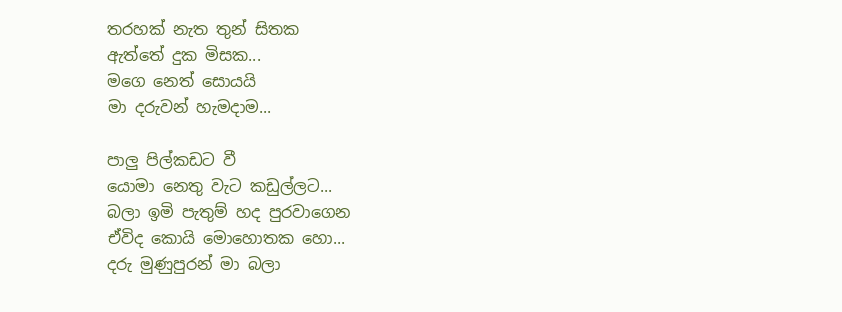තරහක් නැත තුන් සිතක
ඇත්තේ දුක මිසක...
මගෙ නෙත් සොයයි
මා දරුවන් හැමදාම...

පාලු පිල්කඩට වී
යොමා නෙතු වැට කඩුල්ලට...
බලා ඉමි පැතුම් හද පුරවාගෙන
ඒවිද කොයි මොහොතක හො...
දරු මුණුපුරන් මා බලා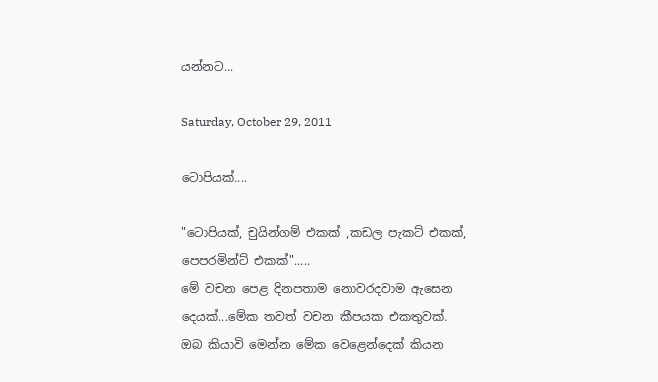යන්නට...

Saturday, October 29, 2011

ටොපියක්....

"ටොපියක්, චුයින්ගම් එකක් ,කඩල පැකට් එකක්, පෙපරමින්ට් එකක්".....
මේ වචන පෙළ දිනපතාම නොවරදවාම ඇසෙන දෙයක්...මේක තවත් වචන කීපයක එකතුවක්. ඔබ කියාවි මෙන්න මේක වෙළෙන්දෙක් කියන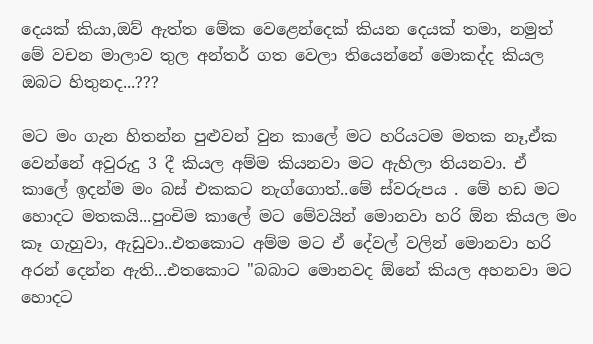දෙයක් කියා,ඔව් ඇත්ත මේක වෙළෙන්දෙක් කියන දෙයක් තමා, නමුත් මේ වචන මාලාව තුල අන්තර් ගත වෙලා තියෙන්නේ මොකද්ද කියල ඔබට හිතුනද...???

මට මං ගැන හිතන්න පුළුවන් වුන කාලේ මට හරියටම මතක නෑ,ඒක වෙන්නේ අවුරුදු 3 දී කියල අම්ම කියනවා මට ඇහිලා තියනවා. ඒ කාලේ ඉදන්ම මං බස් එකකට නැග්ගොත්..මේ ස්වරුපය . මේ හඩ මට හොදට මතකයි...පුංචිම කාලේ මට මේවයින් මොනවා හරි ඕන කියල මං කෑ ගැහුවා, ඇඩුවා..එතකොට අම්ම මට ඒ දේවල් වලින් මොනවා හරි අරන් දෙන්න ඇති...එතකොට "බබාට මොනවද ඕනේ කියල අහනවා මට හොදට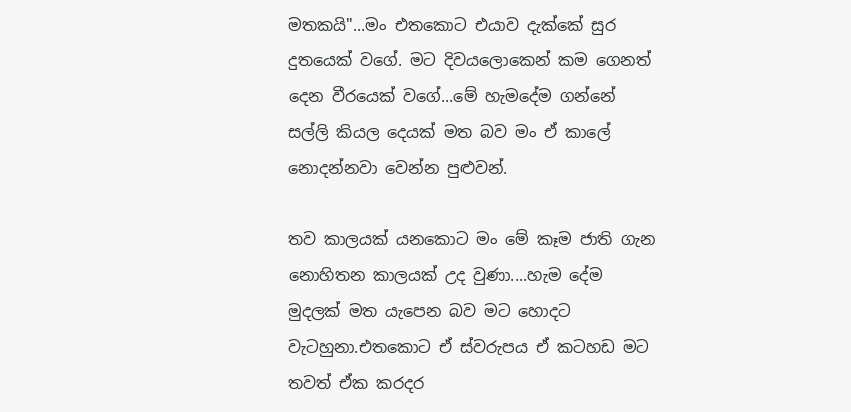මතකයි"...මං එතකොට එයාව දැක්කේ සුර දුතයෙක් වගේ. මට දිවයලොකෙන් කම ගෙනත් දෙන වීරයෙක් වගේ...මේ හැමදේම ගන්නේ සල්ලි කියල දෙයක් මත බව මං ඒ කාලේ නොදන්නවා වෙන්න පුළුවන්.

තව කාලයක් යනකොට මං මේ කෑම ජාති ගැන නොහිතන කාලයක් උද වුණා....හැම දේම මුදලක් මත යැපෙන බව මට හොදට වැටහුනා.එතකොට ඒ ස්වරුපය ඒ කටහඩ මට තවත් ඒක කරදර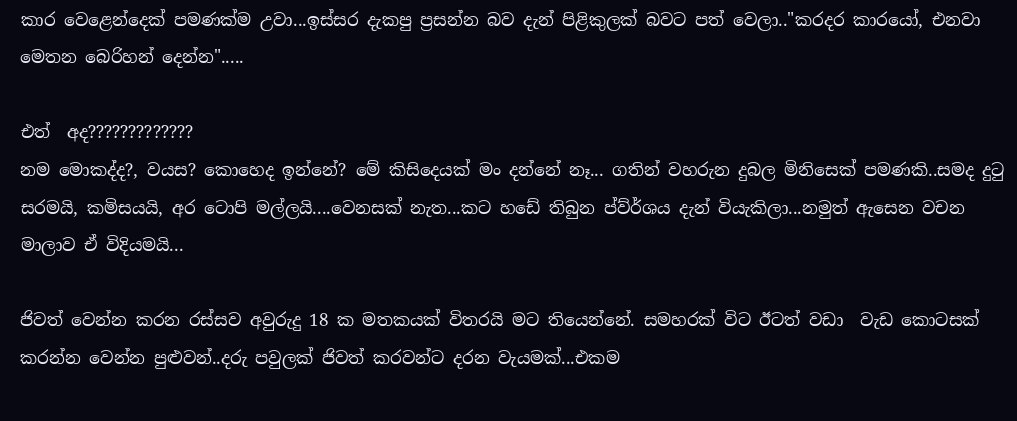කාර වෙළෙන්දෙක් පමණක්ම උවා...ඉස්සර දැකපු ප්‍රසන්න බව දැන් පිළිකුලක් බවට පත් වෙලා.."කරදර කාරයෝ, එනවා මෙතන බෙරිහන් දෙන්න".....

එත්  අද?????????????
නම මොකද්ද?, වයස? කොහෙද ඉන්නේ? මේ කිසිදෙයක් මං දන්නේ නෑ... ගතින් වහරුන දුබල මිනිසෙක් පමණකි..සමද දුටු සරමයි, කමිසයයි, අර ටොපි මල්ලයි....වෙනසක් නැත...කට හඩේ තිබුන ප්ව්ර්ශය දැන් වියැකිලා...නමුත් ඇසෙන වචන මාලාව ඒ විදියමයි...

ජිවත් වෙන්න කරන රස්සව අවුරුදු 18 ක මතකයක් විතරයි මට තියෙන්නේ. සමහරක් විට ඊටත් වඩා  වැඩ කොටසක් කරන්න වෙන්න පුළුවන්..දරු පවුලක් ජිවත් කරවන්ට දරන වැයමක්...එකම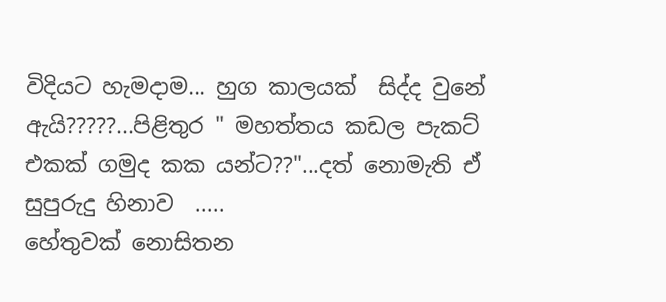විදියට හැමදාම... හුග කාලයක්  සිද්ද වුනේ ඇයි?????...පිළිතුර " මහත්තය කඩල පැකට් එකක් ගමුද කක යන්ට??"...දත් නොමැති ඒ  සුපුරුදු හිනාව  .....
හේතුවක් නොසිතන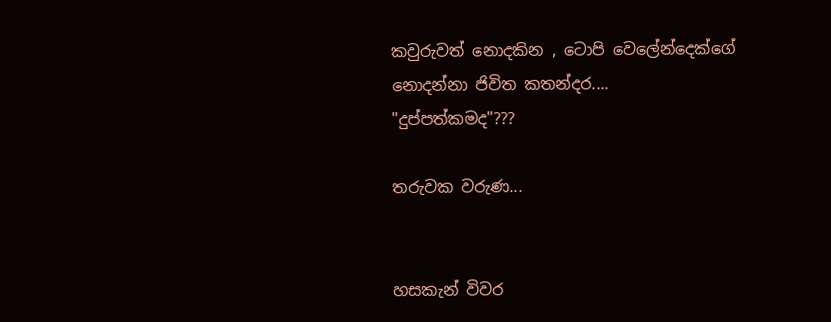කවුරුවත් නොදකින , ටොපි වෙලේන්දෙක්ගේ නොදන්නා ජිවිත කතන්දර....
"දුප්පත්කමද"???

තරුවක වරුණ...


හසකැන් විවර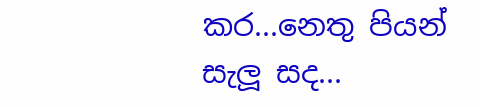කර...නෙතු පියන් සැලූ සද...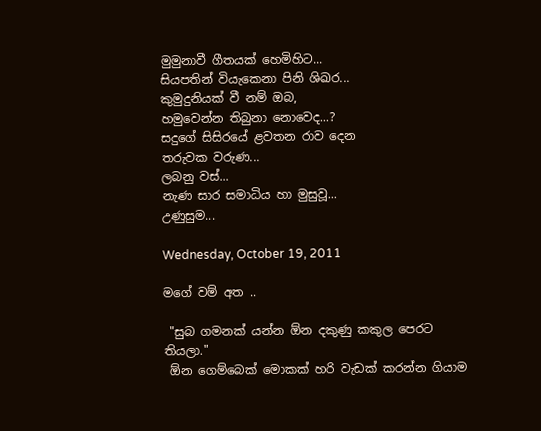මුමුනාවී ගීතයක් හෙමිහිට...
සියපතින් වියැකෙනා පිනි ශිඛර...
කුමුදුනියක් වී නම් ඔබ,
හමුවෙන්න තිබුනා නොවෙද...?
සදුගේ සිසිරයේ ළවතන රාව දෙන
තරුවක වරුණ...
ලබනු වස්...
නැණ සාර සමාධිය හා මුසුවූ...
උණුසුම...

Wednesday, October 19, 2011

මගේ වම් අත ..

 "සුබ ගමනක් යන්න ඕන දකුණු කකුල පෙරට තියලා."
 ඕන ගෙම්බෙක් මොකක් හරි වැඩක් කරන්න ගියාම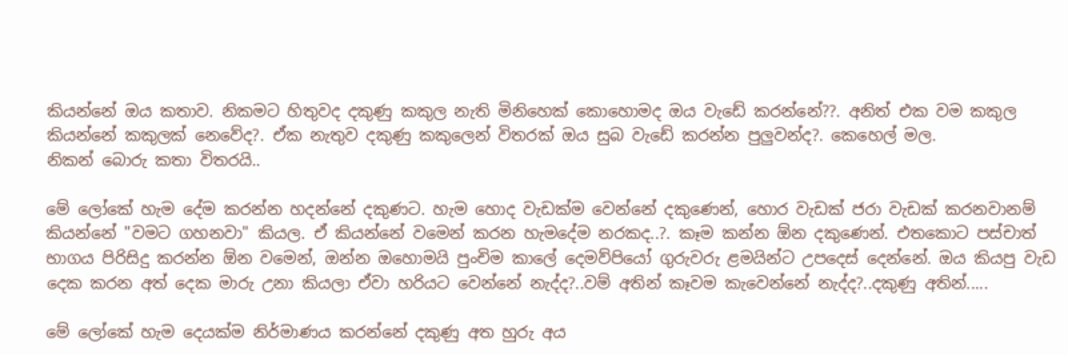කියන්නේ ඔය කතාව. නිකමට හිතුවද දකුණු කකුල නැති මිනිහෙක් කොහොමද ඔය වැඩේ කරන්නේ??. අනිත් එක වම කකුල කියන්නේ කකුලක් නෙවේද?. ඒක නැතුව දකුණු කකුලෙන් විතරක් ඔය සුබ වැඩේ කරන්න පුලුවන්ද?. කෙහෙල් මල.
නිකන් බොරු කතා විතරයි..

මේ ලෝකේ හැම දේම කරන්න හදන්නේ දකුණට. හැම හොද වැඩක්ම වෙන්නේ දකුණෙන්, හොර වැඩක් ජරා වැඩක් කරනවානම් කියන්නේ "වමට ගහනවා" කියල. ඒ කියන්නේ වමෙන් කරන හැමදේම නරකද..?. කෑම කන්න ඕන දකුණෙන්. එතකොට පස්චාත් භාගය පිරිසිදු කරන්න ඕන වමෙන්, ඔන්න ඔහොමයි පුංචිම කාලේ දෙමව්පියෝ ගුරුවරු ළමයින්ට උපදෙස් දෙන්නේ. ඔය කියපු වැඩ දෙක කරන අත් දෙක මාරු උනා කියලා ඒවා හරියට වෙන්නේ නැද්ද?..වම් අතින් කෑවම කැවෙන්නේ නැද්ද?..දකුණු අතින්.....

මේ ලෝකේ හැම දෙයක්ම නිර්මාණය කරන්නේ දකුණු අත හුරු අය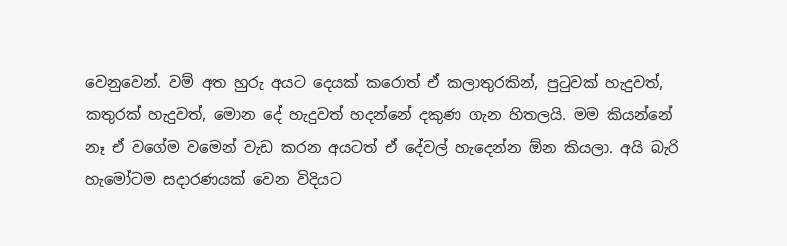වෙනුවෙන්. වම් අත හුරු අයට දෙයක් කරොත් ඒ කලාතුරකින්, පුටුවක් හැදුවත්, කතුරක් හැදුවත්, මොන දේ හැදුවත් හදන්නේ දකුණ ගැන හිතලයි. මම කියන්නේ නෑ ඒ වගේම වමෙන් වැඩ කරන අයටත් ඒ දේවල් හැදෙන්න ඕන කියලා. අයි බැරි හැමෝටම සදාරණයක් වෙන විදියට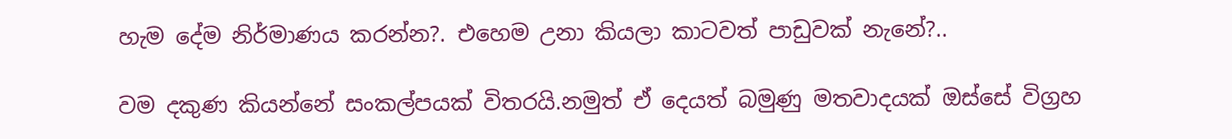හැම දේම නිර්මාණය කරන්න?. එහෙම උනා කියලා කාටවත් පාඩුවක් නැනේ?..

වම දකුණ කියන්නේ සංකල්පයක් විතරයි.නමුත් ඒ දෙයත් බමුණු මතවාදයක් ඔස්සේ විග්‍රහ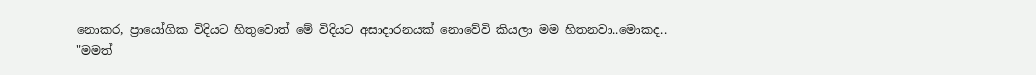නොකර, ප්‍රායෝගික විදියට හිතුවොත් මේ විදියට අසාදාරනයක් නොවේවි කියලා මම හිතනවා..මොකද..
"මමත්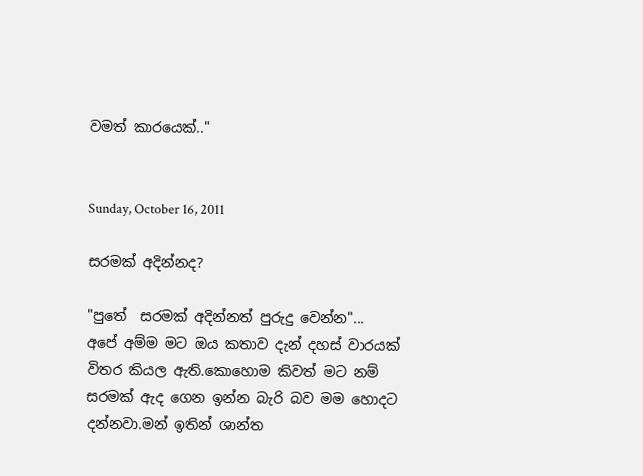වමත් කාරයෙක්.."


Sunday, October 16, 2011

සරමක් අදින්නද?

"පුතේ  සරමක් අදින්නත් පුරුදු වෙන්න"...
අපේ අම්ම මට ඔය කතාව දැන් දහස් වාරයක් විතර කියල ඇති.කොහොම කිවත් මට නම් සරමක් ඇද ගෙන ඉන්න බැරි බව මම හොදට දන්නවා.මන් ඉතින් ශාන්ත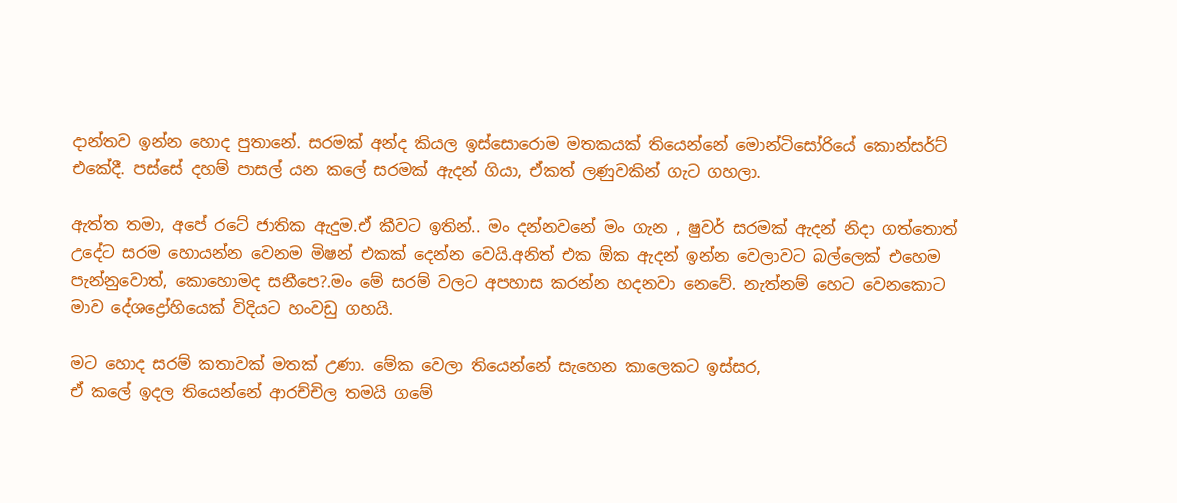දාන්තව ඉන්න හොද පුතානේ. සරමක් අන්ද කියල ඉස්සොරොම මතකයක් තියෙන්නේ මොන්ටිසෝරියේ කොන්සර්ට් එකේදී. පස්සේ දහම් පාසල් යන කලේ සරමක් ඇදන් ගියා, ඒකත් ලණුවකින් ගැට ගහලා.

ඇත්ත තමා, අපේ රටේ ජාතික ඇදුම.ඒ කීවට ඉතින්.. මං දන්නවනේ මං ගැන , ෂුවර් සරමක් ඇදන් නිදා ගත්තොත් උදේට සරම හොයන්න වෙනම මිෂන් එකක් දෙන්න වෙයි.අනිත් එක ඕක ඇදන් ඉන්න වෙලාවට බල්ලෙක් එහෙම පැන්නුවොත්, කොහොමද සනීපෙ?.මං මේ සරම් වලට අපහාස කරන්න හදනවා නෙවේ. නැත්නම් හෙට වෙනකොට මාව දේශද්‍රෝහියෙක් විදියට හංවඩු ගහයි.

මට හොද සරම් කතාවක් මතක් උණා. මේක වෙලා තියෙන්නේ සැහෙන කාලෙකට ඉස්සර,
ඒ කලේ ඉදල තියෙන්නේ ආරච්චිල තමයි ගමේ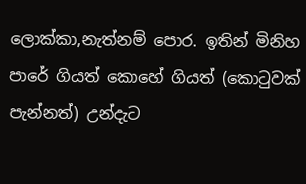ලොක්කා,නැත්නම් පොර. ඉතින් මිනිහ පාරේ ගියත් කොහේ ගියත් (කොටුවක් පැන්නත්) උන්දැට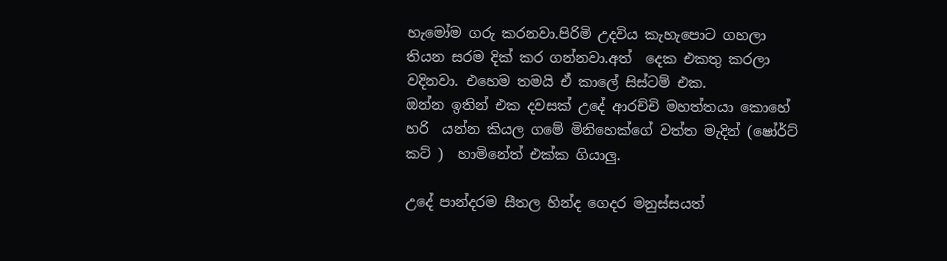හැමෝම ගරු කරනවා.පිරිමි උදවිය කැහැපොට ගහලා තියන සරම දික් කර ගන්නවා.අත්  දෙක එකතු කරලා වදිනවා. එහෙම තමයි ඒ කාලේ සිස්ටම් එක.
ඔන්න ඉතින් එක දවසක් උදේ ආරච්චි මහත්තයා කොහේ හරි  යන්න කියල ගමේ මිනිහෙක්ගේ වත්ත මැදින් (ෂෝර්ට් කට් )  හාමිනේත් එක්ක ගියාලු.

උදේ පාන්දරම සීතල හින්ද ගෙදර මනුස්සයත්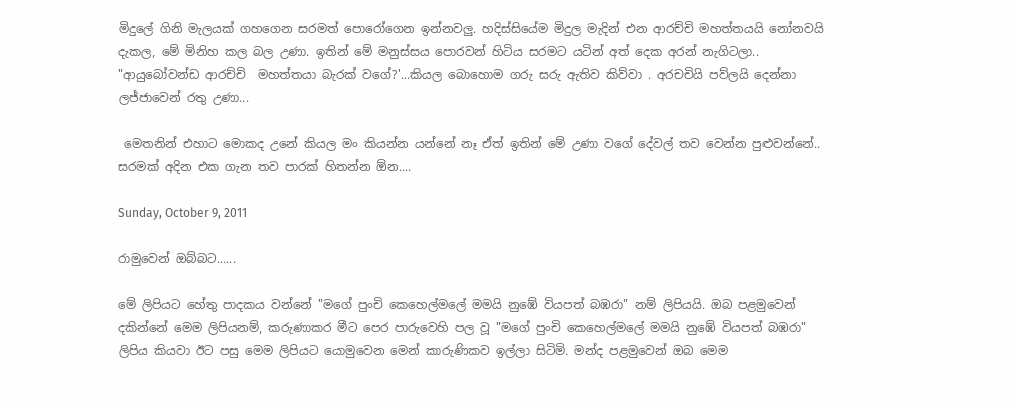මිදුලේ ගිනි මැලයක් ගහගෙන සරමත් පොරෝගෙන ඉන්නවලු. හදිස්සියේම මිදුල මැදින් එන ආරච්චි මහත්තයයි නෝනවයි දැකල, මේ මිනිහ කල බල උණා. ඉතින් මේ මනුස්සය පොරවන් හිටිය සරමට යටින් අත් දෙක අරන් නැගිටලා..
"ආයුබෝවන්ඩ ආරච්චි  මහත්තයා බැරක් වගේ?'...කියල බොහොම ගරු සරු ඇතිව කිව්වා . අරචචියි පව්ලයි දෙන්නා ලජ්ජාවෙන් රතු උණා...

 මෙතනින් එහාට මොකද උනේ කියල මං කියන්න යන්නේ නෑ ඒත් ඉතින් මේ උණා වගේ දේවල් තව වෙන්න පුළුවන්නේ..
සරමක් අදින එක ගැන තව පාරක් හිතන්න ඕන....

Sunday, October 9, 2011

රාමුවෙන් ඔබ්බට......

මේ ලිපියට හේතු පාදකය වන්නේ "මගේ පුංචි කෙහෙල්මලේ මමයි නුඹේ වියපත් බඹරා" නම් ලිපියයි. ඔබ පළමුවෙන් දකින්නේ මෙම ලිපියනම්, කරුණාකර මීට පෙර පාරුවෙහි පල වූ "මගේ පුංචි කෙහෙල්මලේ මමයි නුඹේ වියපත් බඹරා" ලිපිය කියවා ඊට පසු මෙම ලිපියට යොමුවෙන මෙන් කාරුණිකව ඉල්ලා සිටිමි. මන්ද පළමුවෙන් ඔබ මෙම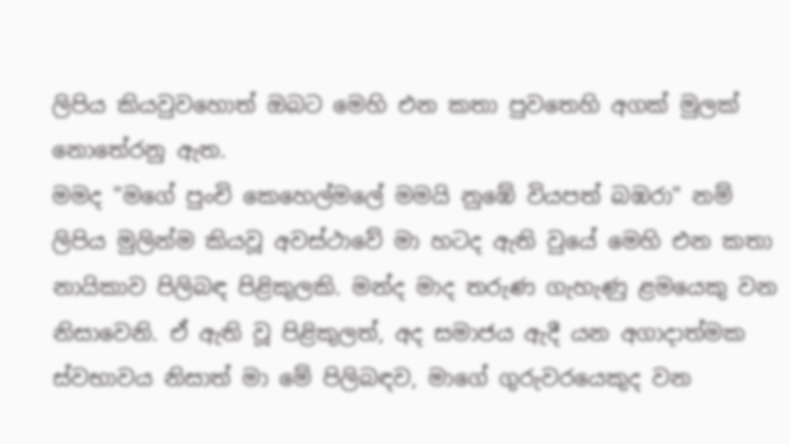ලිපිය කියවුවහොත් ඔබට මෙහි එන කතා පුවතෙහි අගක් මුලක් නොතේරනු ඇත.
මමද "මගේ පුංචි කෙහෙල්මලේ මමයි නුඹේ වියපත් බඹරා" නම් ලිපිය මුලින්ම කියවූ අවස්ථාවේ මා හටද ඇති වුයේ මෙහි එන කතා නායිකාව පිලිබඳ පිළිකුලකි. මන්ද මාද තරුණ ගැහැණු ළමයෙකු වන නිසාවෙනි. ඒ ඇති වූ පිළිකුලත්, අද සමාජය ඇදී යන අගාදාත්මක ස්වභාවය නිසාත් මා මේ පිලිබඳව, මාගේ ගුරුවරයෙකුද වන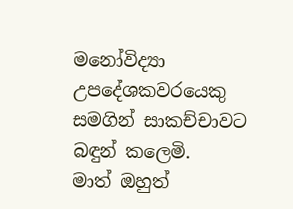මනෝවිද්‍යා උපදේශකවරයෙකු සමගින් සාකච්චාවට බඳුන් කලෙමි.
මාත් ඔහුත්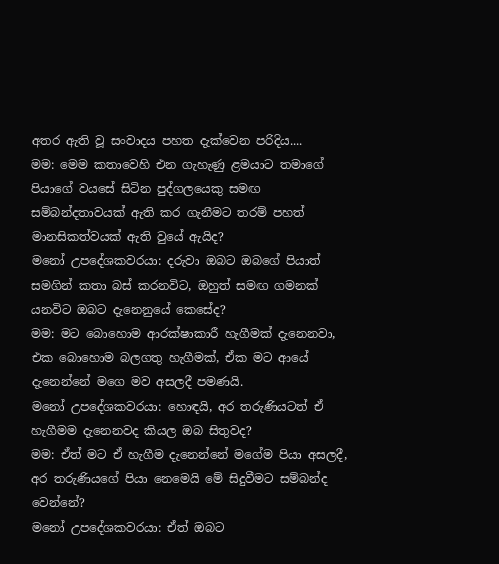අතර ඇති වූ සංවාදය පහත දැක්වෙන පරිදිය....
මම: මෙම කතාවෙහි එන ගැහැණු ළමයාට තමාගේ පියාගේ වයසේ සිටින පුද්ගලයෙකු සමඟ සම්බන්දතාවයක් ඇති කර ගැනීමට තරම් පහත් මානසිකත්වයක් ඇති වුයේ ඇයිද?
මනෝ උපදේශකවරයා: දරුවා ඔබට ඔබගේ පියාත් සමගින් කතා බස් කරනවිට, ඔහුත් සමඟ ගමනක් යනවිට ඔබට දැනෙනුයේ කෙසේද?
මම: මට බොහොම ආරක්ෂාකාරී හැගීමක් දැනෙනවා, එක බොහොම බලගතු හැගීමක්, ඒක මට ආයේ දැනෙන්නේ මගෙ මව අසලදී පමණයි.
මනෝ උපදේශකවරයා: හොඳයි, අර තරුණියටත් ඒ හැගීමම දැනෙනවද කියල ඔබ සිතුවද?
මම: ඒත් මට ඒ හැගීම දැනෙන්නේ මගේම පියා අසලදී, අර තරුණියගේ පියා නෙමෙයි මේ සිදුවීමට සම්බන්ද වෙන්නේ?
මනෝ උපදේශකවරයා: ඒත් ඔබට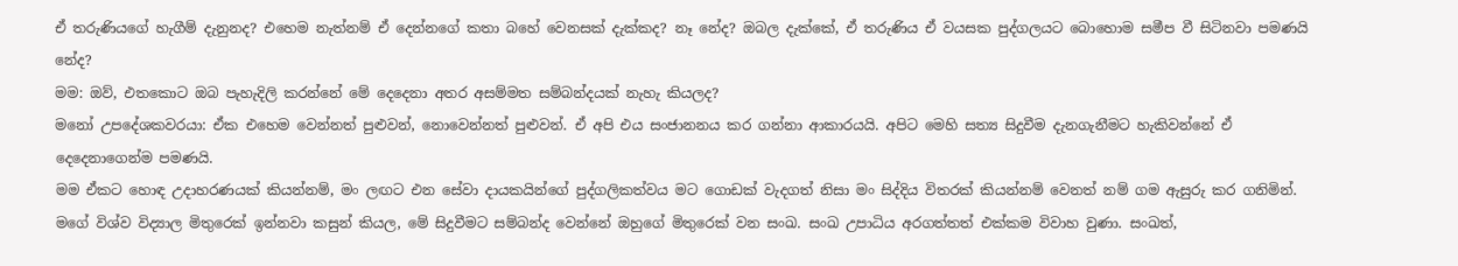ඒ තරුණියගේ හැගීම් දැනුනද? එහෙම නැත්නම් ඒ දෙන්නගේ කතා බහේ වෙනසක් දැක්කද? නෑ නේද? ඔබල දැක්කේ, ඒ තරුණිය ඒ වයසක පුද්ගලයට බොහොම සමීප වී සිටිනවා පමණයි නේද?
මම: ඔව්, එතකොට ඔබ පැහැදිලි කරන්නේ මේ දෙදෙනා අතර අසම්මත සම්බන්දයක් නැහැ කියලද?
මනෝ උපදේශකවරයා: ඒක එහෙම වෙන්නත් පුළුවන්, නොවෙන්නත් පුළුවන්. ඒ අපි එය සංජානනය කර ගන්නා ආකාරයයි. අපිට මෙහි සත්‍ය සිදුවීම දැනගැනීමට හැකිවන්නේ ඒ දෙදෙනාගෙන්ම පමණයි.
මම ඒකට හොඳ උදාහරණයක් කියන්නම්, මං ලඟට එන සේවා දායකයින්ගේ පුද්ගලිකත්වය මට ගොඩක් වැදගත් නිසා මං සිද්දිය විතරක් කියන්නම් වෙනත් නම් ගම ඇසුරු කර ගනිමින්.
මගේ විශ්ව විද්‍යාල මිතුරෙක් ඉන්නවා කසුන් කියල, මේ සිදුවීමට සම්බන්ද වෙන්නේ ඔහුගේ මිතුරෙක් වන සංඛ. සංඛ උපාධිය අරගත්තත් එක්කම විවාහ වුණා. සංඛත්,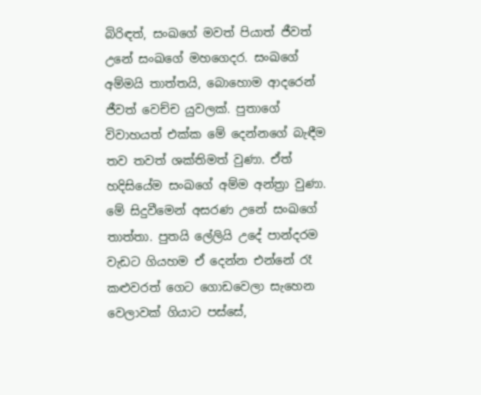බිරිඳත්, සංඛගේ මවත් පියාත් ජීවත් උනේ සංඛගේ මහගෙදර. සංඛගේ අම්මයි තාත්තයි, බොහොම ආදරෙන් ජීවත් වෙච්ච යුවලක්. පුතාගේ විවාහයත් එක්ක මේ දෙන්නගේ බැඳීම තව තවත් ශක්තිමත් වුණා. ඒත් හදිසියේම සංඛගේ අම්ම අන්ත්‍රා වුණා. මේ සිදුවීමෙන් අසරණ උනේ සංඛගේ තාත්තා. පුතයි ලේලියි උදේ පාන්දරම වැඩට ගියහම ඒ දෙන්න එන්නේ රෑ කළුවරත් ගෙට ගොඩවෙලා සැහෙන වෙලාවක් ගියාට පස්සේ,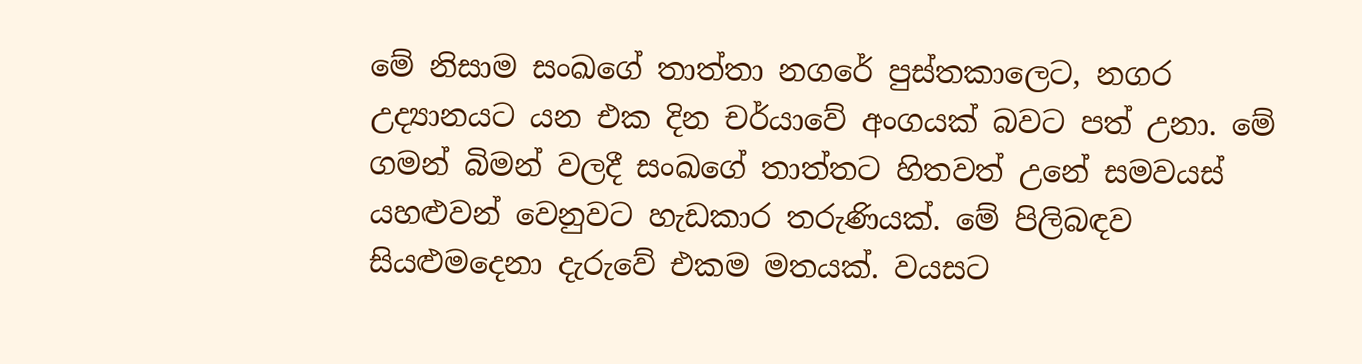මේ නිසාම සංඛගේ තාත්තා නගරේ පුස්තකාලෙට, නගර උද්‍යානයට යන එක දින චර්යාවේ අංගයක් බවට පත් උනා. මේ ගමන් බිමන් වලදී සංඛගේ තාත්තට හිතවත් උනේ සමවයස් යහළුවන් වෙනුවට හැඩකාර තරුණියක්. මේ පිලිබඳව සියළුමදෙනා දැරුවේ එකම මතයක්. වයසට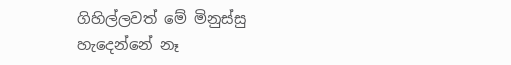ගිහිල්ලවත් මේ මිනුස්සු හැදෙන්නේ නෑ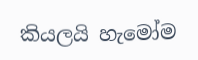කියලයි හැමෝම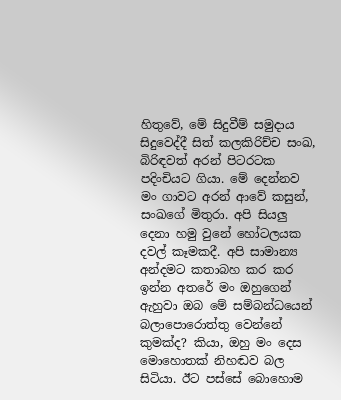හිතුවේ, මේ සිදුවීම් සමුදාය සිදුවෙද්දී සිත් කලකිරිච්ච සංඛ, බිරිඳවත් අරන් පිටරටක පදිංචියට ගියා. මේ දෙන්නව මං ගාවට අරන් ආවේ කසුන්, සංඛගේ මිතුරා. අපි සියලු දෙනා හමු වුනේ හෝටලයක දවල් කෑමකදී. අපි සාමාන්‍ය අන්දමට කතාබහ කර කර ඉන්න අතරේ මං ඔහුගෙන් ඇහුවා ඔබ මේ සම්බන්ධයෙන් බලාපොරොත්තු වෙන්නේ කුමක්ද? කියා, ඔහු මං දෙස මොහොතක් නිහඬව බල සිටියා. ඊට පස්සේ බොහොම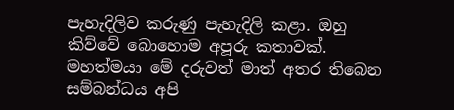පැහැදිලිව කරුණු පැහැදිලි කළා. ඔහු කිව්වේ බොහොම අපූරු කතාවක්. මහත්මයා මේ දරුවත් මාත් අතර තිබෙන සම්බන්ධය අපි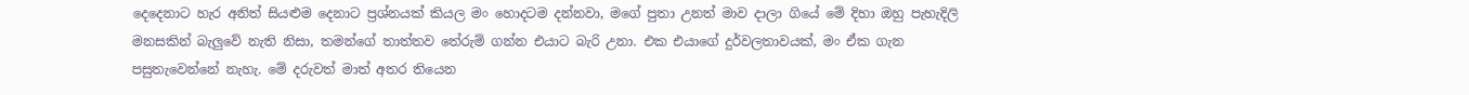දෙදෙනාට හැර අනිත් සියළුම දෙනාට ප්‍රශ්නයක් කියල මං හොදටම දන්නවා, මගේ පුතා උනත් මාව දාලා ගියේ මේ දිහා ඔහු පැහැදිලි මනසකින් බැලුවේ නැති නිසා, තමන්ගේ තාත්තව තේරුම් ගන්න එයාට බැරි උනා. එක එයාගේ දුර්වලතාවයක්, මං ඒක ගැන පසුතැවෙන්නේ නැහැ. මේ දරුවත් මාත් අතර තියෙන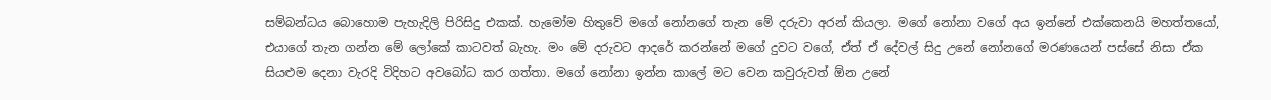සම්බන්ධය බොහොම පැහැදිලි පිරිසිදු එකක්. හැමෝම හිතුවේ මගේ නෝනගේ තැන මේ දරුවා අරන් කියලා. මගේ නෝනා වගේ අය ඉන්නේ එක්කෙනයි මහත්තයෝ, එයාගේ තැන ගන්න මේ ලෝකේ කාටවත් බැහැ. මං මේ දරුවට ආදරේ කරන්නේ මගේ දුවට වගේ, ඒත් ඒ දේවල් සිදු උනේ නෝනගේ මරණයෙන් පස්සේ නිසා ඒක සියළුම දෙනා වැරදි විදිහට අවබෝධ කර ගත්තා. මගේ නෝනා ඉන්න කාලේ මට වෙන කවුරුවත් ඕන උනේ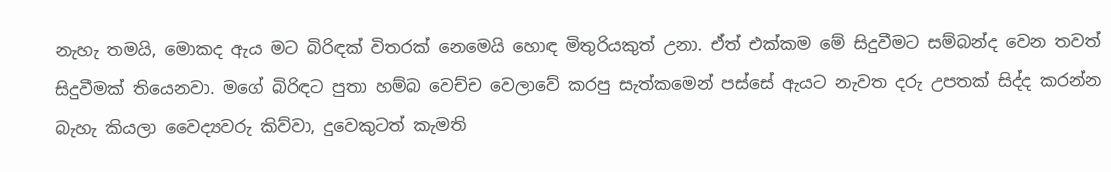නැහැ තමයි, මොකද ඇය මට බිරිඳක් විතරක් නෙමෙයි හොඳ මිතුරියකුත් උනා. ඒත් එක්කම මේ සිදුවීමට සම්බන්ද වෙන තවත් සිදුවීමක් තියෙනවා. මගේ බිරිඳට පුතා හම්බ වෙච්ච වෙලාවේ කරපු සැත්කමෙන් පස්සේ ඇයට නැවත දරු උපතක් සිද්ද කරන්න බැහැ කියලා වෛද්‍යවරු කිව්වා, දුවෙකුටත් කැමති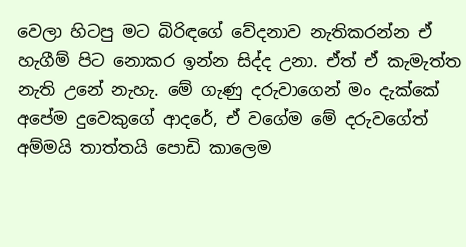වෙලා හිටපු මට බිරිඳගේ වේදනාව නැතිකරන්න ඒ හැගීම් පිට නොකර ඉන්න සිද්ද උනා. ඒත් ඒ කැමැත්ත නැති උනේ නැහැ. මේ ගැණු දරුවාගෙන් මං දැක්කේ අපේම දුවෙකුගේ ආදරේ, ඒ වගේම මේ දරුවගේත් අම්මයි තාත්තයි පොඩි කාලෙම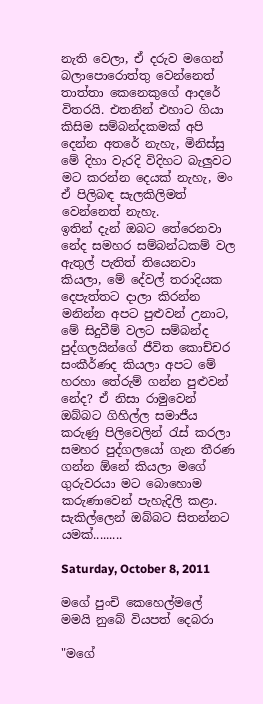නැති වෙලා, ඒ දරුව මගෙන් බලාපොරොත්තු වෙන්නෙත් තාත්තා කෙනෙකුගේ ආදරේ විතරයි. එතනින් එහාට ගියා කිසිම සම්බන්දකමක් අපි දෙන්න අතරේ නැහැ, මිනිස්සු මේ දිහා වැරදි විදිහට බැලුවට මට කරන්න දෙයක් නැහැ, මං ඒ පිලිබඳ සැලකිලිමත් වෙන්නෙත් නැහැ.
ඉතින් දැන් ඔබට තේරෙනවා නේද සමහර සම්බන්ධකම් වල ඇතුල් පැතිත් තියෙනවා කියලා, මේ දේවල් තරාදියක දෙපැත්තට දාලා කිරන්න මනින්න අපට පුළුවන් උනාට, මේ සිදුවීම් වලට සම්බන්ද පුද්ගලයින්ගේ ජීවිත කොච්චර සංකීර්ණද කියලා අපට මේ හරහා තේරුම් ගන්න පුළුවන් නේද? ඒ නිසා රාමුවෙන් ඔබ්බට ගිහිල්ල සමාජීය කරුණු පිලිවෙලින් රැස් කරලා සමහර පුද්ගලයෝ ගැන තීරණ ගන්න ඕනේ කියලා මගේ ගුරුවරයා මට බොහොම කරුණාවෙන් පැහැදිලි කළා.
සැකිල්ලෙන් ඔබ්බට සිතන්නට යමක්.........

Saturday, October 8, 2011

මගේ පුංචි කෙහෙල්මලේ මමයි නුබේ වියපත් දෙබරා

"මගේ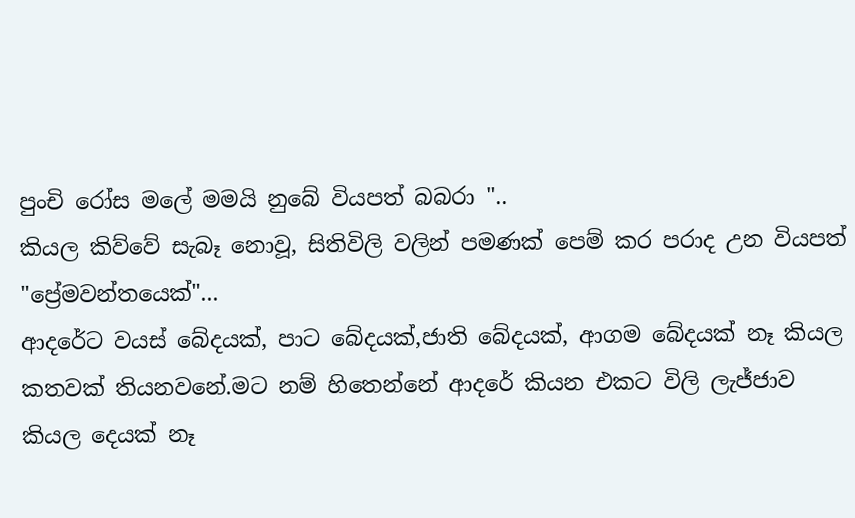පුංචි රෝස මලේ මමයි නුබේ වියපත් බබරා "..
කියල කිව්වේ සැබෑ නොවූ, සිතිවිලි වලින් පමණක් පෙම් කර පරාද උන වියපත් "ප්‍රේමවන්තයෙක්"...
ආදරේට වයස් බේදයක්, පාට බේදයක්,ජාති බේදයක්, ආගම බේදයක් නෑ කියල කතවක් තියනවනේ.මට නම් හිතෙන්නේ ආදරේ කියන එකට විලි ලැජ්ජාව කියල දෙයක් නෑ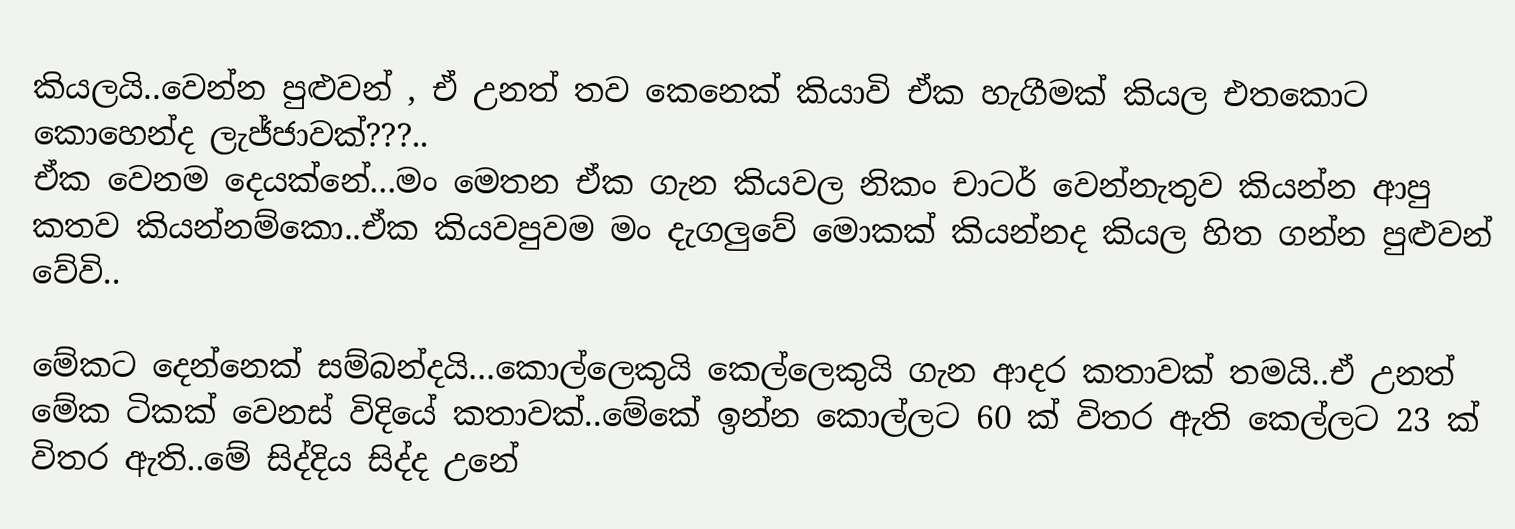කියලයි..වෙන්න පුළුවන් , ඒ උනත් තව කෙනෙක් කියාවි ඒක හැගීමක් කියල එතකොට කොහෙන්ද ලැජ්ජාවක්???..
ඒක වෙනම දෙයක්නේ...මං මෙතන ඒක ගැන කියවල නිකං චාටර් වෙන්නැතුව කියන්න ආපු කතව කියන්නම්කො..ඒක කියවපුවම මං දැගලුවේ මොකක් කියන්නද කියල හිත ගන්න පුළුවන් වේවි..

මේකට දෙන්නෙක් සම්බන්දයි...කොල්ලෙකුයි කෙල්ලෙකුයි ගැන ආදර කතාවක් තමයි..ඒ උනත් මේක ටිකක් වෙනස් විදියේ කතාවක්..මේකේ ඉන්න කොල්ලට 60 ක් විතර ඇති කෙල්ලට 23 ක් විතර ඇති..මේ සිද්දිය සිද්ද උනේ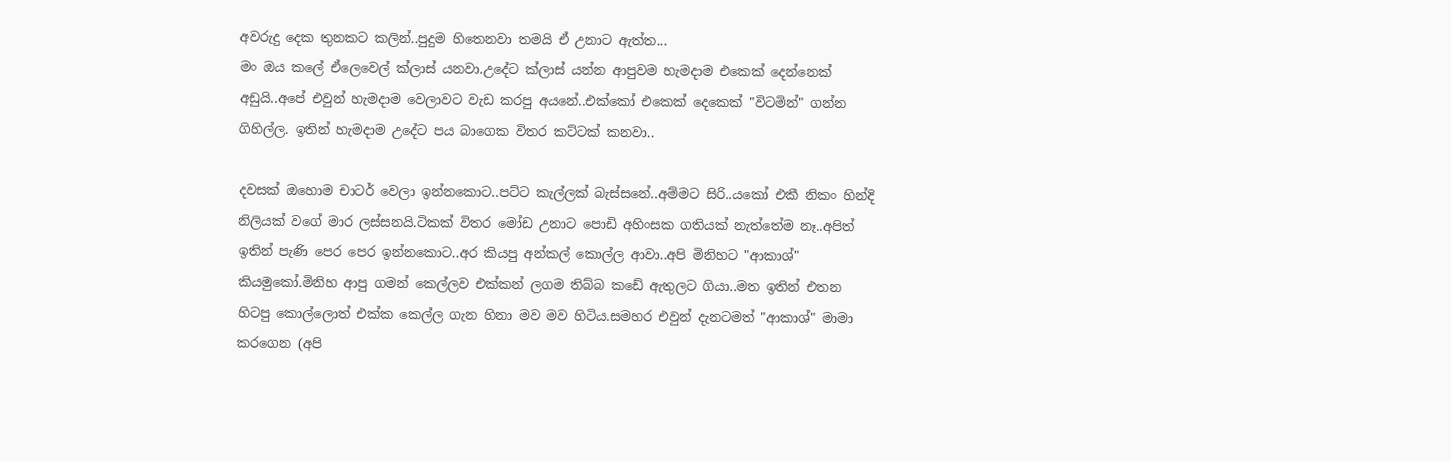අවරුදු දෙක තුනකට කලින්..පුදුම හිතෙනවා තමයි ඒ උනාට ඇත්ත...
මං ඔය කලේ ඒලෙවෙල් ක්ලාස් යනවා.උදේට ක්ලාස් යන්න ආපුවම හැමදාම එකෙක් දෙන්නෙක් අඩුයි..අපේ එවුන් හැමදාම වෙලාවට වැඩ කරපු අයනේ..එක්කෝ එකෙක් දෙකෙක් "විටමින්" ගන්න ගිහිල්ල. ඉතින් හැමදාම උදේට පය බාගෙක විතර කට්ටක් කනවා..

දවසක් ඔහොම චාටර් වෙලා ඉන්නකොට..පට්ට කැල්ලක් බැස්සනේ..අම්මට සිරි..යකෝ එකී නිකං හින්දි නිලියක් වගේ මාර ලස්සනයි.ටිකක් විතර මෝඩ උනාට පොඩි අහිංසක ගතියක් නැත්තේම නෑ..අපිත් ඉතින් පැණි පෙර පෙර ඉන්නකොට..අර කියපු අන්කල් කොල්ල ආවා..අපි මිනිහට "ආකාශ්" කියමුකෝ.මිනිහ ආපු ගමන් කෙල්ලව එක්කන් ලගම තිබ්බ කඩේ ඇතුලට ගියා..මත ඉතින් එතන හිටපු කොල්ලොත් එක්ක කෙල්ල ගැන හිනා මව මව හිටිය.සමහර එවුන් දැනටමත් "ආකාශ්" මාමා කරගෙන (අපි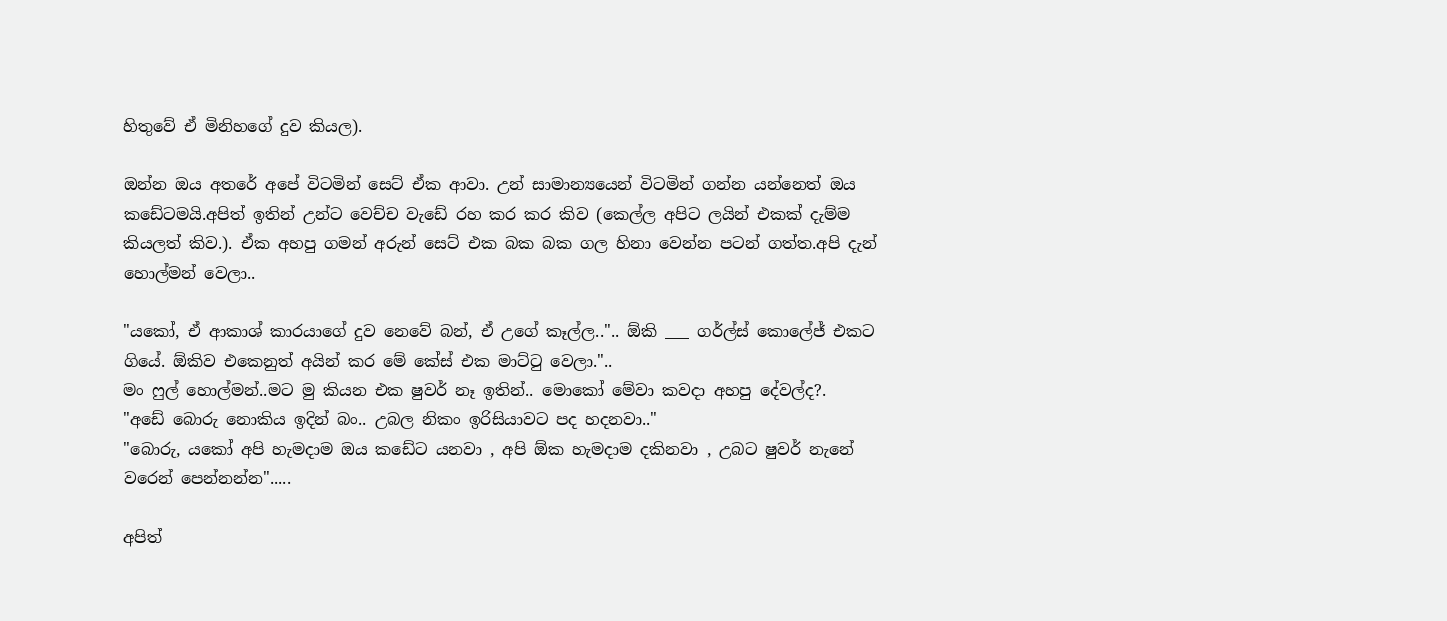හිතුවේ ඒ මිනිහගේ දුව කියල).

ඔන්න ඔය අතරේ අපේ විටමින් සෙට් ඒක ආවා. උන් සාමාන්‍යයෙන් විටමින් ගන්න යන්නෙත් ඔය කඩේටමයි.අපිත් ඉතින් උන්ට වෙච්ච වැඩේ රහ කර කර කිව (කෙල්ල අපිට ලයින් එකක් දැම්ම කියලත් කිව.). ඒක අහපු ගමන් අරුන් සෙට් එක බක බක ගල හිනා වෙන්න පටන් ගත්ත.අපි දැන් හොල්මන් වෙලා..

"යකෝ, ඒ ආකාශ් කාරයාගේ දුව නෙවේ බන්, ඒ උගේ කෑල්ල..".. ඕකි ___ ගර්ල්ස් කොලේජ් එකට ගියේ. ඕකිව එකෙනුත් අයින් කර මේ කේස් එක මාට්ටු වෙලා."..
මං ෆුල් හොල්මන්..මට මු කියන එක ෂුවර් නෑ ඉතින්.. මොකෝ මේවා කවදා අහපු දේවල්ද?.
"අඩේ බොරු නොකිය ඉදින් බං.. උබල නිකං ඉරිසියාවට පද හදනවා.."
"බොරු, යකෝ අපි හැමදාම ඔය කඩේට යනවා , අපි ඕක හැමදාම දකිනවා , උබට ෂුවර් නැනේ වරෙන් පෙන්නන්න".....

අපිත්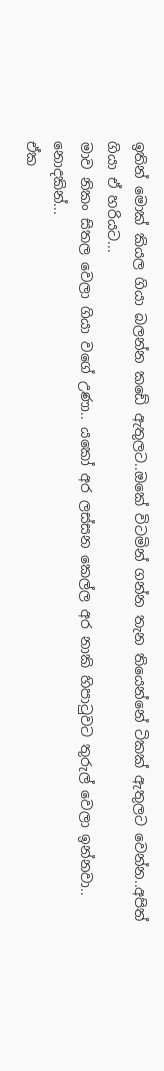ඉතින් මොක් කියල ගියා බලන්න කඩේ ඇතුලට..ඔකේ විටමින් ගන්න තැන තියෙන්නේ ටිකක් ඇතුලට වෙන්න..අපිත් ගියා ඒ හරියට...
මාව නිකං සිතල වෙලා ගියා වගේ උණා.. යකෝ අර ලස්සන කෙල්ල අර නාකි හිපාටුවට තුරුල් වෙලා ඉන්නවා..
නොදකින්...
ඒක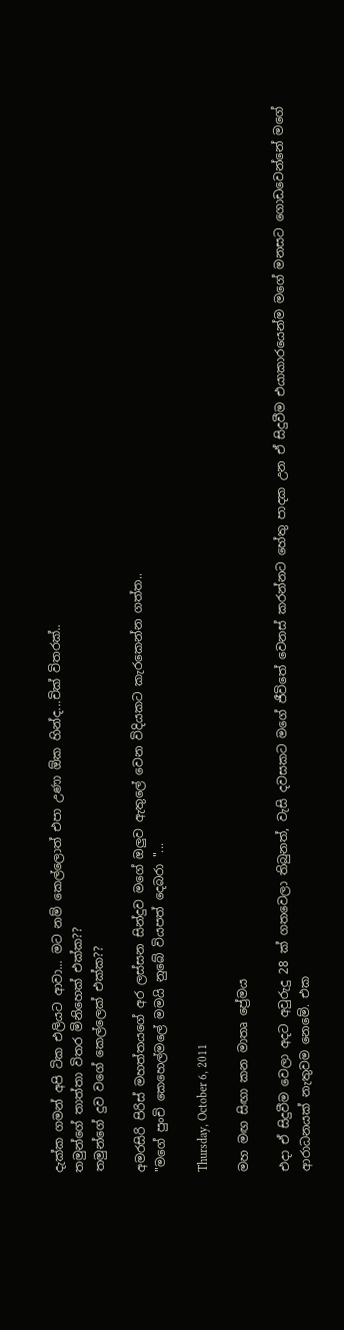දැක්ක ගමන් අපි ටික එලියට ආවා... මට නම් කෙල්ලොත් එපා උණා ඕක හින්ද...චික් විතරක්..
තමුන්ගේ තාත්තා විතර මිනිහෙක් එක්ක??
තමුන්ගේ දුව වගේ කෙල්ලෙක් එක්ක??

අමරසිරි පිරිස් මහත්තයගේ අර ලස්සන සින්දුව මගේ ඔලුව ඇතුලේ වෙන විදියකට කැරකෙන්න ගත්ත..
"මගේ පුංචි කෙහෙල්මලේ මමයි නුබේ වියපත් දෙබරා "...

Thursday, October 6, 2011

මහ මඟ සිඟා කන මාතෘ ප්‍රේමය

එදා ඒ සිදුවීම වෙලා අදට අවුරුදු 28 ක් ගතවෙලා තිබුනත්, වැසි දවසකට මගේ ජීවිතේ වෙනස් කරන්නට හේතු පාදක උන ඒ සිදුවීම එයාකාරයෙන්ම මගේ මනසට ගොඩවෙන්නේ මගේ ආරාධනයක් නැතුවම නෙමේ. එක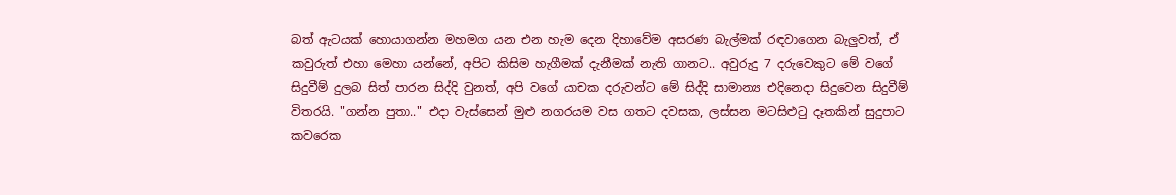බත් ඇටයක් හොයාගන්න මහමග යන එන හැම දෙන දිහාවේම අසරණ බැල්මක් රඳවාගෙන බැලුවත්, ඒ කවුරුත් එහා මෙහා යන්නේ, අපිට කිසිම හැගීමක් දැනීමක් නැති ගානට.. අවුරුදු 7 දරුවෙකුට මේ වගේ සිදුවීම් දුලබ සිත් පාරන සිද්දි වුනත්, අපි වගේ යාචක දරුවන්ට මේ සිද්දි සාමාන්‍ය එදිනෙදා සිදුවෙන සිදුවීම් විතරයි. "ගන්න පුතා.." එදා වැස්සෙන් මුළු නගරයම වස ගතට දවසක, ලස්සන මටසිළුටු දෑතකින් සුදුපාට කවරෙක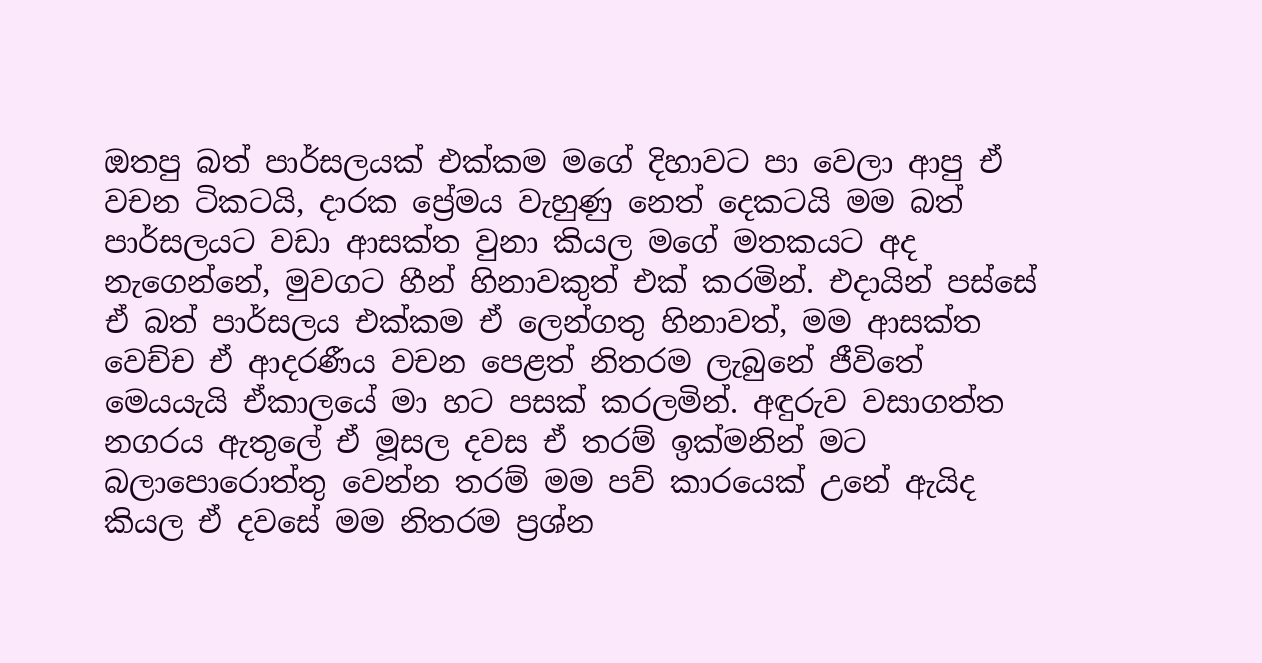ඔතපු බත් පාර්සලයක් එක්කම මගේ දිහාවට පා වෙලා ආපු ඒ වචන ටිකටයි, දාරක ප්‍රේමය වැහුණු නෙත් දෙකටයි මම බත් පාර්සලයට වඩා ආසක්ත වුනා කියල මගේ මතකයට අද නැගෙන්නේ, මුවගට හීන් හිනාවකුත් එක් කරමින්. එදායින් පස්සේ ඒ බත් පාර්සලය එක්කම ඒ ලෙන්ගතු හිනාවත්, මම ආසක්ත වෙච්ච ඒ ආදරණීය වචන පෙළත් නිතරම ලැබුනේ ජීවිතේ මෙයයැයි ඒකාලයේ මා හට පසක් කරලමින්. අඳුරුව වසාගත්ත නගරය ඇතුලේ ඒ මූසල දවස ඒ තරම් ඉක්මනින් මට බලාපොරොත්තු වෙන්න තරම් මම පව් කාරයෙක් උනේ ඇයිද කියල ඒ දවසේ මම නිතරම ප්‍රශ්න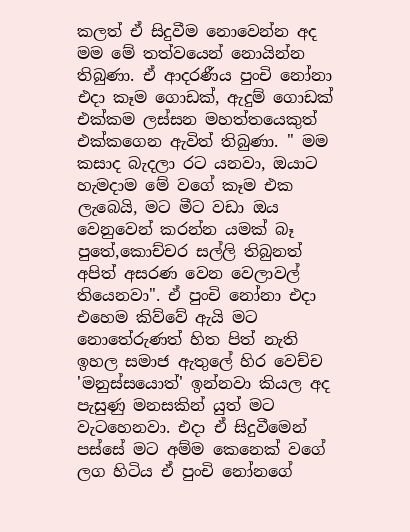කලත් ඒ සිදුවීම නොවෙන්න අද මම මේ තත්වයෙන් නොයින්න තිබුණා. ඒ ආදරණීය පුංචි නෝනා එදා කෑම ගොඩක්, ඇදුම් ගොඩක් එක්කම ලස්සන මහත්තයෙකුත් එක්කගෙන ඇවිත් තිබුණා. " මම කසාද බැදලා රට යනවා, ඔයාට හැමදාම මේ වගේ කෑම එක ලැබෙයි, මට මීට වඩා ඔය වෙනුවෙන් කරන්න යමක් බෑ පුතේ,කොච්චර සල්ලි තිබුනත් අපිත් අසරණ වෙන වෙලාවල් තියෙනවා". ඒ පුංචි නෝනා එදා එහෙම කිව්වේ ඇයි මට නොතේරුණත් හිත පිත් නැති ඉහල සමාජ ඇතුලේ හිර වෙච්ච 'මනුස්සයොත්' ඉන්නවා කියල අද පැසුණු මනසකින් යුත් මට වැටහෙනවා. එදා ඒ සිදුවීමෙන් පස්සේ මට අම්ම කෙනෙක් වගේ ලග හිටිය ඒ පුංචි නෝනගේ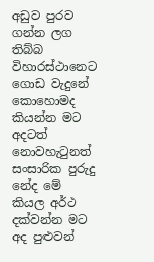අඩුව පුරව ගන්න ලග තිබ්බ විහාරස්ථානෙට ගොඩ වැදුනේ කොහොමද කියන්න මට අදටත් නොවහැටුනත් සංසාරික පුරුදු නේද මේ කියල අර්ථ දක්වන්න මට අද පුළුවන්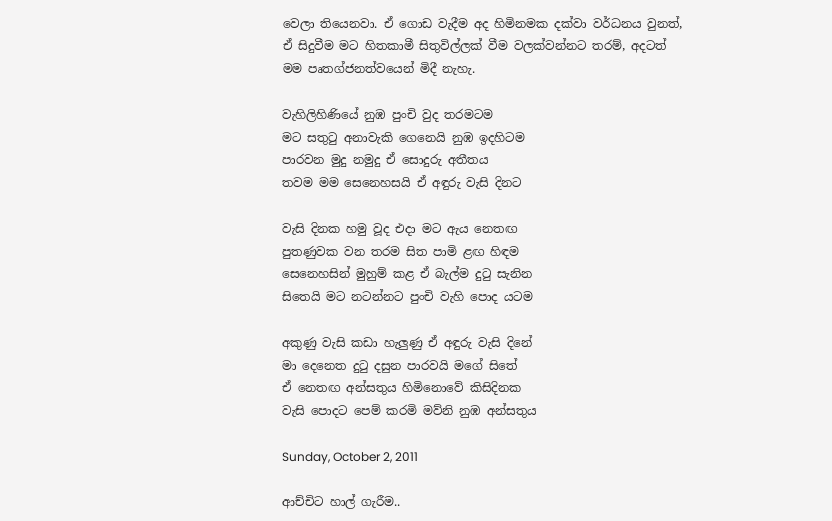වෙලා තියෙනවා. ඒ ගොඩ වැදීම අද හිමිනමක දක්වා වර්ධනය වුනත්, ඒ සිදුවීම මට හිතකාමී සිතුවිල්ලක් වීම වලක්වන්නට තරම්, අදටත් මම පෘතග්ජනත්වයෙන් මිදී නැහැ.

වැහිලිහිණියේ නුඹ පුංචි වුද තරමටම
මට සතුටු අනාවැකි ගෙනෙයි නුඹ ඉදහිටම
පාරවන මුදු නමුදු ඒ සොදුරු අතීතය
තවම මම සෙනෙහසයි ඒ අඳුරු වැසි දිනට

වැසි දිනක හමු වූද එදා මට ඇය නෙතඟ
පුතණුවක වන තරම සිත පාමි ළඟ හිඳම
සෙනෙහසින් මුහුම් කළ ඒ බැල්ම දුටු සැනින
සිතෙයි මට නටන්නට පුංචි වැහි පොද යටම

අකුණු වැසි කඩා හැලුණු ඒ අඳුරු වැසි දිනේ
මා දෙනෙත දුටු දසුන පාරවයි මගේ සිතේ
ඒ නෙතඟ අන්සතුය හිමිනොවේ කිසිදිනක
වැසි පොදට පෙම් කරමි මව්නි නුඹ අන්සතුය

Sunday, October 2, 2011

ආච්චිට හාල් ගැරීම..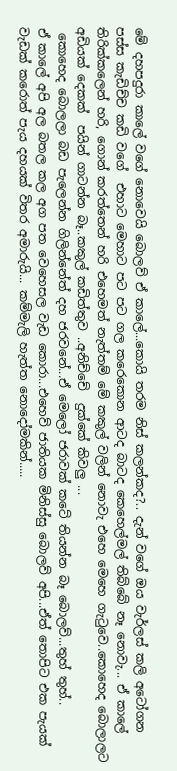මේ දහපදුරා කාලේ වගේ නොවෙයි බොලව් ඒ කාලේ...කොයි ත‍රම නිස් කලන්කද?.. දැන් වගේ ඔය වැර්ලස් කලි අටෝගන පස්ස කැඩිච්ච කඩි වගේ  එහාට මෙහාට පට පට ගල කරෙකොන ආටද බාටද කෙහෙල්මල් තිබ්බේ නෑ නොවැ... ඒ කාලේ තිරික්කලෙන් හරි, ගොන් කරත්තෙන් හරි එහෙමත් නැත්තම් මේ කකුල් වලින් නොවැ එහෙ මෙහෙ ගැටුවෙ..කොහෙද බොලාලට අඩියක් දෙකක්  පයින් ගාටන්න බෑ..කකුල් කඩිත්තුව ..අනිච්චේ  දුක්කේ කිවලු ...
 කොහෙද බොලලා බඩ පැලෙන්න ගිලින්නේත් දහ ජරවනේ...ඒ මෙලෝ ජරාවක් කටේ තියන්න බෑ බොලව්...තුහ් තුහ්..
ඒ කාලේ අපි අල බතල කල අග පත වෙහෙසල වැඩ කොරා...එහෙව් ජාතියක මිනිස්සු බොලව් අපි...ඒත් තොපිට එක පැයක් වැඩක් කරොත් පැය දහයක් විතර අමාරුයි... කම්මැලි හැත්ත නොදෝමකින්.....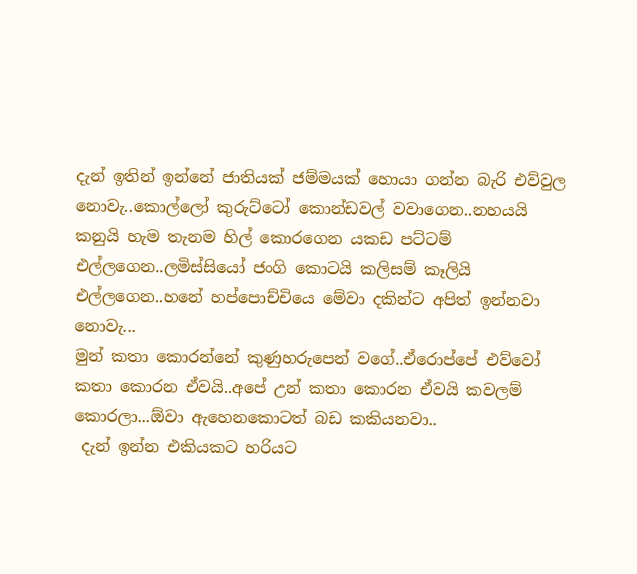දැන් ඉතින් ඉන්නේ ජාතියක් ජම්මයක් හොයා ගන්න බැරි එව්වුල නොවැ..කොල්ලෝ කුරුට්ටෝ කොන්ඩවල් වවාගෙන..නහයයි කනුයි හැම තැනම හිල් කොරගෙන යකඩ පට්ටම් එල්ලගෙන..ලමිස්සියෝ ජංගි කොටයි කලිසම් කෑලියි එල්ලගෙන..හනේ හප්පොච්චියෙ මේවා දකින්ට අපිත් ඉන්නවා නොවැ...
මුන් කතා කොරන්නේ කුණුහරුපෙන් වගේ..ඒරොප්පේ එව්වෝ කතා කොරන ඒවයි..අපේ උන් කතා කොරන ඒවයි කවලම් කොරලා...ඕවා ඇහෙනකොටත් බඩ කකියනවා..
 දැන් ඉන්න එකියකට හරියට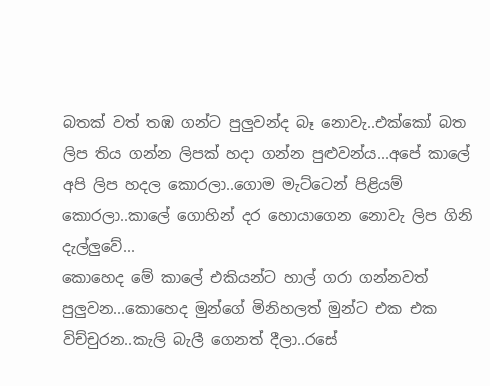බතක් වත් තඹ ගන්ට පුලුවන්ද බෑ නොවැ..එක්කෝ බත ලිප තිය ගන්න ලිපක් හදා ගන්න පුළුවන්ය...අපේ කාලේ අපි ලිප හදල කොරලා..ගොම මැට්ටෙන් පිළියම් කොරලා..කාලේ ගොහින් දර හොයාගෙන නොවැ ලිප ගිනි දැල්ලුවේ...
කොහෙද මේ කාලේ එකියන්ට හාල් ගරා ගන්නවත් පුලුවන...කොහෙද මුන්ගේ මිනිහලත් මුන්ට එක එක විච්චුරන..කැලි බැලී ගෙනත් දීලා..රසේ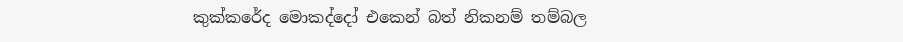කුක්කරේද මොකද්දෝ එකෙන් බත් නිකනම් තම්බල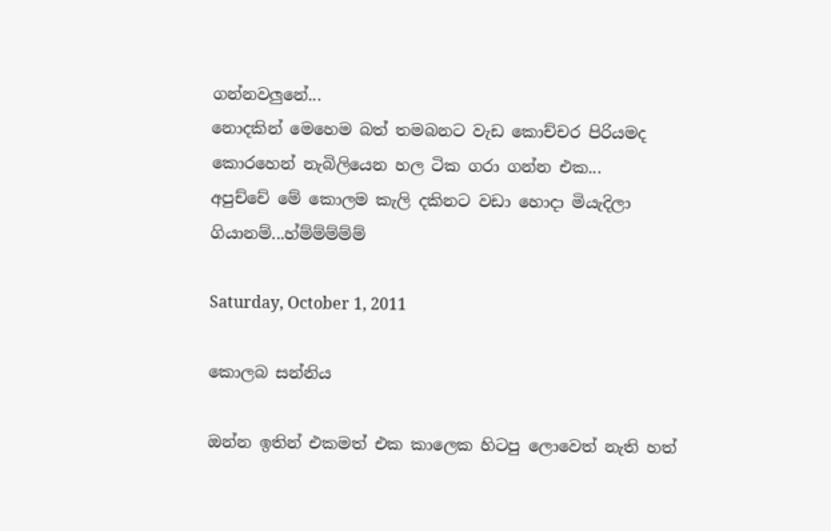ගන්නවලුනේ...
නොදකින් මෙහෙම බත් තමබනට වැඩ කොච්චර පිරියමද කොරහෙන් නැබිලියෙන හල ටික ගරා ගන්න එක...
අපුච්චේ මේ කොලම කැලි දකිනට වඩා හොදා මියැදිලා ගියානම්...හ්ම්ම්ම්ම්ම්

Saturday, October 1, 2011

කොලබ සන්නිය

ඔන්න ඉතින් එකමත් එක කාලෙක හිටපු ලොවෙත් නැති හත්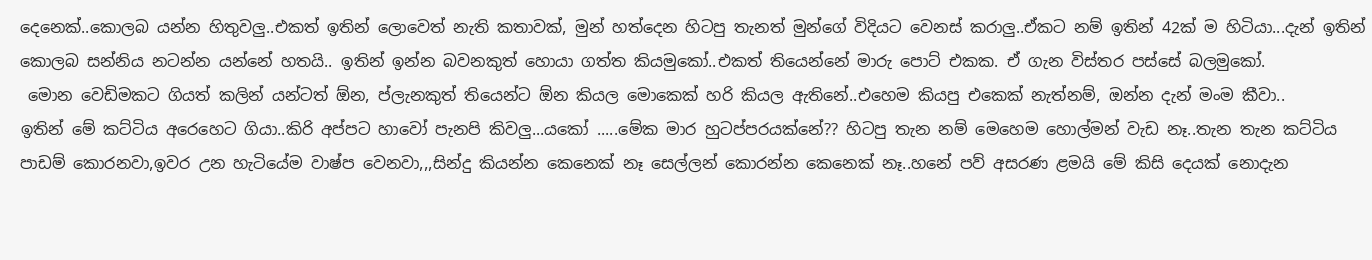දෙනෙක්..කොලබ යන්න හිතුවලු..එකත් ඉතින් ලොවෙත් නැති කතාවක්, මුන් හත්දෙන හිටපු තැනත් මුන්ගේ විදියට වෙනස් කරාලු..ඒකට නම් ඉතින් 42ක් ම හිටියා...දැන් ඉතින් කොලබ සන්නිය නටන්න යන්නේ හතයි.. ඉතින් ඉන්න බවනකුත් හොයා ගත්ත කියමුකෝ..එකත් තියෙන්නේ මාරු පොට් එකක. ඒ ගැන විස්තර පස්සේ බලමුකෝ.
 මොන වෙඩිමකට ගියත් කලින් යන්ටත් ඕන, ප්ලැනකුත් තියෙන්ට ඕන කියල මොකෙක් හරි කියල ඇතිනේ..එහෙම කියපු එකෙක් නැත්නම්, ඔන්න දැන් මංම කීවා..
ඉතින් මේ කට්ටිය අරෙහෙට ගියා..කිරි අප්පට හාවෝ පැනපි කිවලු...යකෝ .....මේක මාර හුටප්පරයක්නේ?? හිටපු තැන නම් මෙහෙම හොල්මන් වැඩ නෑ..තැන තැන කට්ටිය පාඩම් කොරනවා,ඉවර උන හැටියේම වාෂ්ප වෙනවා,,,සින්දු කියන්න කෙනෙක් නෑ සෙල්ලන් කොරන්න කෙනෙක් නෑ..හනේ පව් අසරණ ළමයි මේ කිසි දෙයක් නොදැන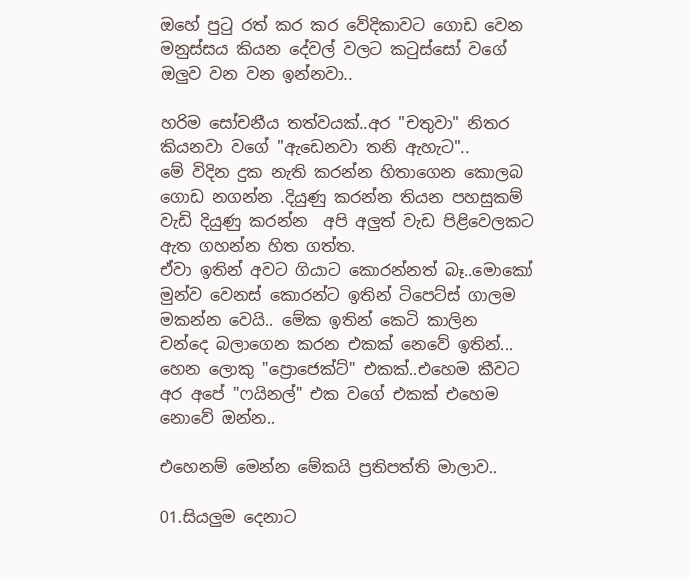ඔහේ පුටු රත් කර කර වේදිකාවට ගොඩ වෙන මනුස්සය කියන දේවල් වලට කටුස්සෝ වගේ ඔලුව වන වන ඉන්නවා..

හරිම සෝචනීය තත්වයක්..අර "චතුවා" නිතර කියනවා වගේ "ඇඩෙනවා තනි ඇහැට"..
මේ විදින දුක නැති කරන්න හිතාගෙන කොලබ ගොඩ නගන්න .දියුණු කරන්න තියන පහසුකම් වැඩි දියුණු කරන්න  අපි අලුත් වැඩ පිළිවෙලකට ඇත ගහන්න හිත ගත්ත.
ඒවා ඉතින් අවට ගියාට කොරන්නත් බෑ..මොකෝ මුන්ව වෙනස් කොරන්ට ඉතින් ටිපෙට්ස් ගාලම මකන්න වෙයි.. මේක ඉතින් කෙටි කාලින  චන්දෙ බලාගෙන කරන එකක් නෙවේ ඉතින්...
හෙන ලොකු "ප්‍රොජෙක්ට්" එකක්..එහෙම කීවට අර අපේ "ෆයිනල්" එක වගේ එකක් එහෙම නොවේ ඔන්න..

එහෙනම් මෙන්න මේකයි ප්‍රතිපත්ති මාලාව..

01.සියලුම දෙනාට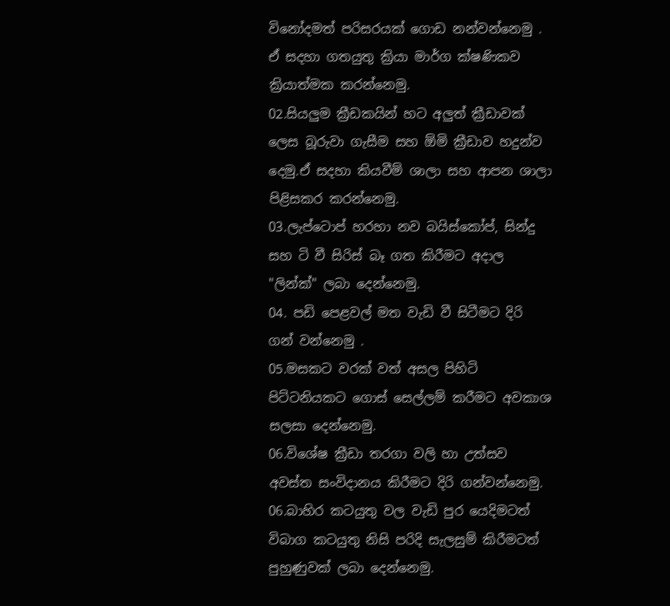විනෝදමත් පරිසරයක් ගොඩ නන්වන්නෙමු . ඒ සදහා ගතයුතු ක්‍රියා මාර්ග ක්ෂණිකව ක්‍රියාත්මක කරන්නෙමු.
02.සියලුම ක්‍රීඩකයින් හට අලුත් ක්‍රීඩාවක් ලෙස බූරුවා ගැසීම සහ ඕමි ක්‍රීඩාව හදුන්ව දෙමු.ඒ සදහා කියවීම් ශාලා සහ ආපන ශාලා පිළිසකර කරන්නෙමු.
03.ලැප්ටොප් හරහා නව බයිස්කෝප්, සින්දු සහ ටි වී සිරිස් බෑ ගත කිරීමට අදාල "ලින්ක්" ලබා දෙන්නෙමු.
04. පඩි පෙළවල් මත වැඩි වී සිටීමට දිරි ගන් වන්නෙමු .
05.මසකට වරක් වත් අසල පිහිටි පිට්ටනියකට ගොස් සෙල්ලම් කරීමට අවකාශ සලසා දෙන්නෙමු.
06.විශේෂ ක්‍රීඩා තරගා වලි හා උත්සව අවස්ත සංවිදානය කිරීමට දිරි ගන්වන්නෙමු.
06.බාහිර කටයුතු වල වැඩි පුර යෙදිමටත් විබාග කටයුතු නිසි පරිදි සැලසුම් කිරීමටත් පුහුණුවක් ලබා දෙන්නෙමු.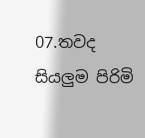07.තවද සියලුම පිරිමි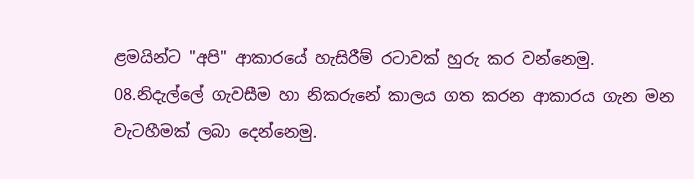ළමයින්ට "අපි" ආකාරයේ හැසිරීම් රටාවක් හුරු කර වන්නෙමු.
08.නිදැල්ලේ ගැවසීම හා නිකරුනේ කාලය ගත කරන ආකාරය ගැන මන වැටහීමක් ලබා දෙන්නෙමු.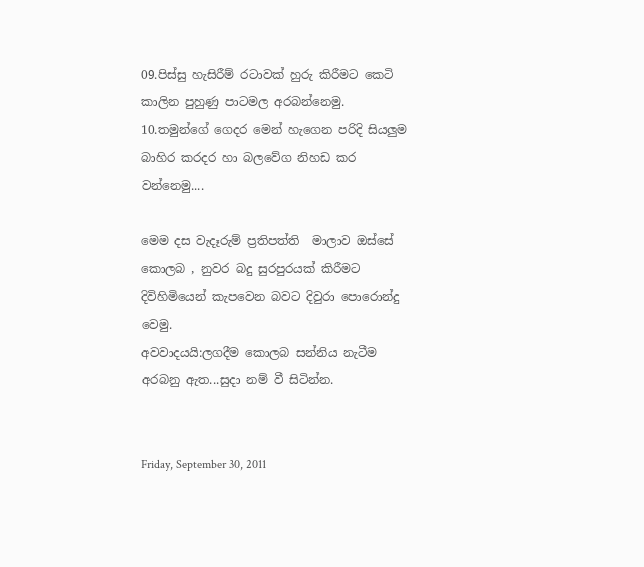09.පිස්සු හැසිරීම් රටාවක් හුරු කිරීමට කෙටි කාලින පුහුණු පාටමල අරබන්නෙමු.
10.තමුන්ගේ ගෙදර මෙන් හැගෙන පරිදි සියලුම බාහිර කරදර හා බලවේග නිහඩ කර වන්නෙමු....

මෙම දස වැදෑරුම් ප්‍රතිපත්ති  මාලාව ඔස්සේ  කොලබ , නුවර බදු සුරපුරයක් කිරීමට දිවිහිමියෙන් කැපවෙන බවට දිවුරා පොරොන්දු වෙමු.
අවවාදයයි:ලගදීම කොලබ සන්නිය නැටීම අරබනු ඇත...සුදා නම් වී සිටින්න.


Friday, September 30, 2011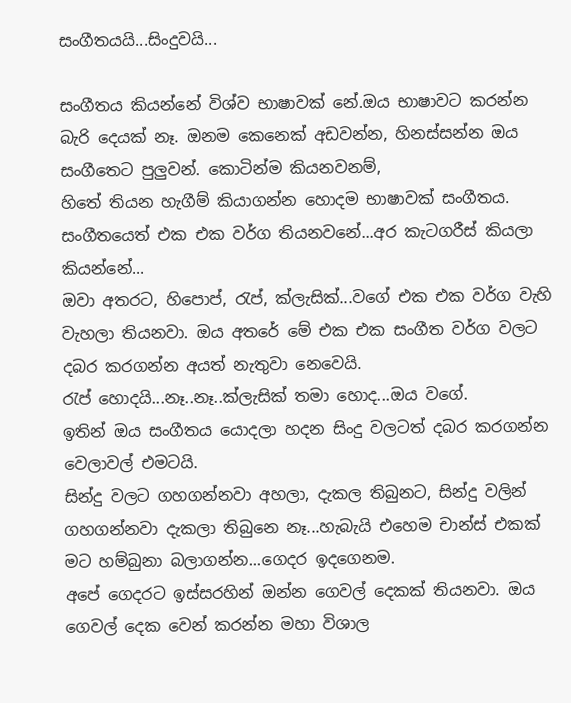සංගීතයයි...සිංදුවයි...

සංගීතය කියන්නේ විශ්ව භාෂාවක් නේ.ඔය භාෂාවට කරන්න බැරි දෙයක් නෑ. ඔනම කෙනෙක් අඩවන්න, හිනස්සන්න ඔය සංගීතෙට පුලුවන්. කොටින්ම කියනවනම්,
හිතේ තියන හැගීම් කියාගන්න හොදම භාෂාවක් සංගීතය.
සංගීතයෙත් එක එක වර්ග තියනවනේ...අර කැටගරීස් කියලා කියන්නේ...
ඔවා අතරට, හිපොප්, රැප්, ක්ලැසික්...වගේ එක එක වර්ග වැහි වැහලා තියනවා. ඔය අතරේ මේ එක එක සංගීත වර්ග වලට දබර කරගන්න අයත් නැතුවා නෙවෙයි.
රැප් හොදයි...නෑ..නෑ..ක්ලැසික් තමා හොද...ඔය වගේ.
ඉතින් ඔය සංගීතය යොදලා හදන සිංදු වලටත් දබර කරගන්න වෙලාවල් එමටයි.
සින්දු වලට ගහගන්නවා අහලා, දැකල තිබුනට, සින්දු වලින් ගහගන්නවා දැකලා තිබුනෙ නෑ...හැබැයි එහෙම චාන්ස් එකක් මට හම්බුනා බලාගන්න...ගෙදර ඉදගෙනම.
අපේ ගෙදරට ඉස්සරහින් ඔන්න ගෙවල් දෙකක් තියනවා. ඔය ගෙවල් දෙක වෙන් කරන්න මහා විශාල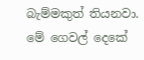බැම්මකුත් තියනවා.
මේ ගෙවල් දෙකේ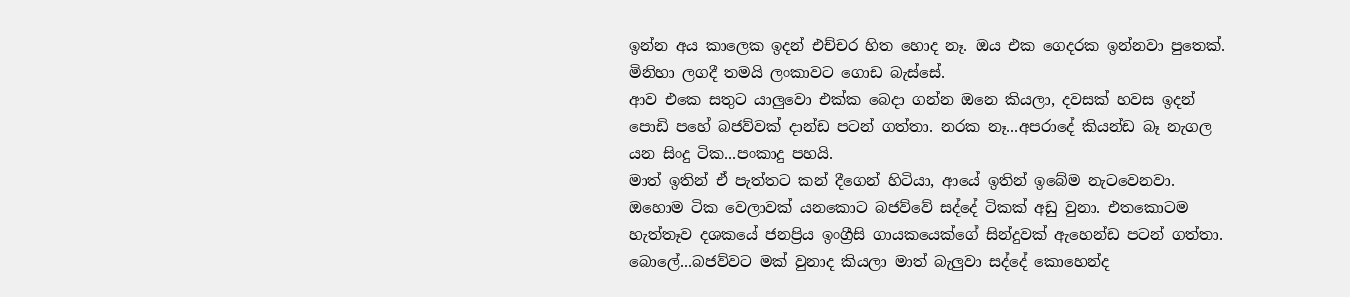ඉන්න අය කාලෙක ඉදන් එච්චර හිත හොද නෑ. ඔය එක ගෙදරක ඉන්නවා පුතෙක්. මිනිහා ලගදී තමයි ලංකාවට ගොඩ බැස්සේ.
ආව එකෙ සතුට යාලුවො එක්ක බෙදා ගන්න ඔනෙ කියලා, දවසක් හවස ඉදන් පොඩි පහේ බජව්වක් දාන්ඩ පටන් ගත්තා. නරක නෑ...අපරාදේ කියන්ඩ බෑ නැගල
යන සිංදු ටික...පංකාදු පහයි.
මාත් ඉතින් ඒ පැත්තට කන් දීගෙන් හිටියා, ආයේ ඉතින් ඉබේම නැටවෙනවා.
ඔහොම ටික වෙලාවක් යනකොට බජව්වේ සද්දේ ටිකක් අඩු වුනා. එතකොටම හැත්තෑව දශකයේ ජනප්‍රිය ඉංග්‍රීසි ගායකයෙක්ගේ සින්දුවක් ඇහෙන්ඩ පටන් ගත්තා.
බොලේ...බජව්වට මක් වුනාද කියලා මාත් බැලුවා සද්දේ කොහෙන්ද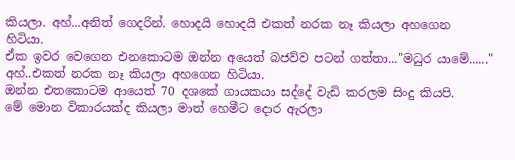කියලා. අහ්...අනිත් ගෙදරින්. හොදයි හොදයි එකත් නරක නෑ කියලා අහගෙන හිටියා.
ඒක ඉවර වෙගෙන එනකොටම ඔන්න අයෙත් බජව්ව පටන් ගත්තා..."මධුර යාමේ......" අහ්..එකත් නරක නෑ කියලා අහගෙන හිටියා.
ඔන්න එතකොටම ආයෙත් 70 දශකේ ගායකයා සද්දේ වැඩි කරලම සිංදු කියපි.
මේ මොන විකාරයක්ද කියලා මාත් හෙමීට දොර ඇරලා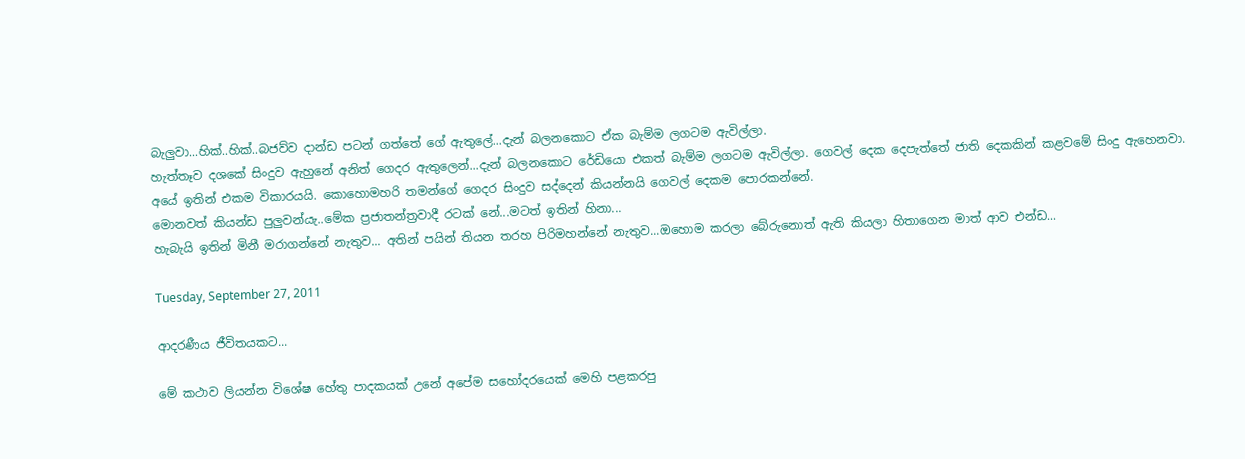බැලුවා...හික්..හික්..බජව්ව දාන්ඩ පටන් ගත්තේ ගේ ඇතුලේ...දැන් බලනකොට ඒක බැම්ම ලගටම ඇවිල්ලා.
හැත්තෑව දශකේ සිංදුව ඇහුනේ අනිත් ගෙදර ඇතුලෙන්...දැන් බලනකොට රේඩියො එකත් බැම්ම ලගටම ඇවිල්ලා. ගෙවල් දෙක දෙපැත්තේ ජාති දෙකකින් කළවමේ සිංදු ඇහෙනවා.
අයේ ඉතින් එකම විකාරයයි. කොහොමහරි තමන්ගේ ගෙදර සිංදුව සද්දෙන් කියන්නයි ගෙවල් දෙකම පොරකන්නේ.
මොනවත් කියන්ඩ පුලුවන්යැ..මේක ප්‍රජාතන්ත්‍රවාදී රටක් නේ...මටත් ඉතින් හිනා...
හැබැයි ඉතින් මිනී මරාගන්නේ නැතුව... අතින් පයින් තියන තරහ පිරිමහන්නේ නැතුව...ඔහොම කරලා බේරුනොත් ඇති කියලා හිතාගෙන මාත් ආව එන්ඩ...

Tuesday, September 27, 2011

ආදරණීය ජීවිතයකට...

මේ කථාව ලියන්න විශේෂ හේතු පාදකයක් උනේ අපේම සහෝදරයෙක් මෙහි පළකරපු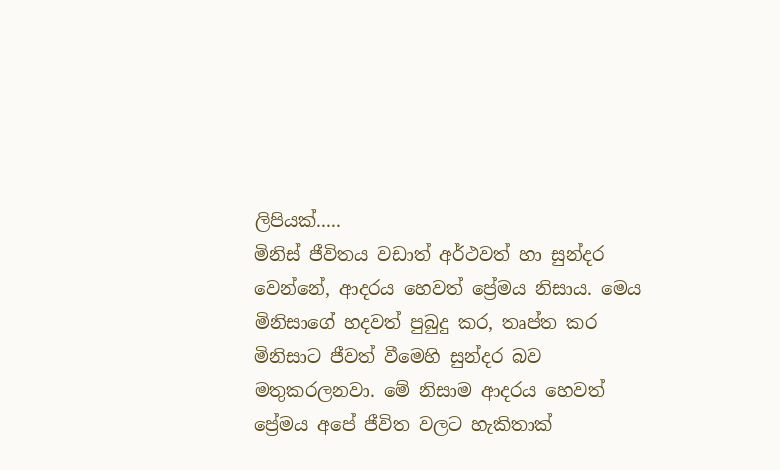ලිපියක්.....
මිනිස් ජීවිතය වඩාත් අර්ථවත් හා සුන්දර වෙන්නේ, ආදරය හෙවත් ප්‍රේමය නිසාය. මෙය මිනිසාගේ හදවත් පුබුදු කර, තෘප්ත කර මිනිසාට ජීවත් වීමෙහි සුන්දර බව මතුකරලනවා. මේ නිසාම ආදරය හෙවත් ප්‍රේමය අපේ ජීවිත වලට හැකිතාක්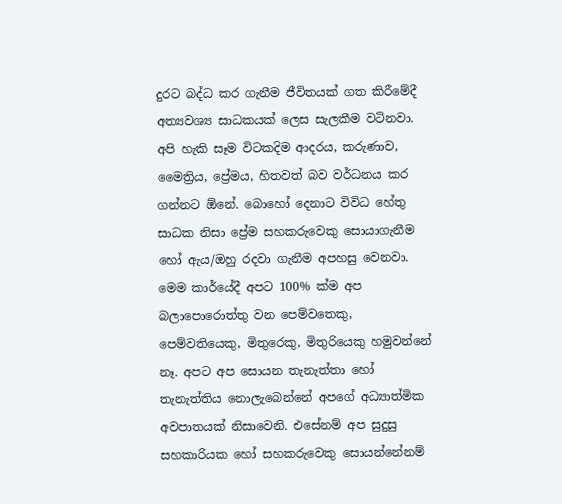දුරට බද්ධ කර ගැනීම ජීවිතයක් ගත කිරීමේදී අත්‍යවශ්‍ය සාධකයක් ලෙස සැලකීම වටිනවා. අපි හැකි සෑම විටකදිම ආදරය, කරුණාව, මෛත්‍රිය, ප්‍රේමය, හිතවත් බව වර්ධනය කර ගන්නට ඕනේ. බොහෝ දෙනාට විවිධ හේතු සාධක නිසා ප්‍රේම සහකරුවෙකු සොයාගැනීම හෝ ඇය/ඔහු රදවා ගැනීම අපහසු වෙනවා. මෙම කාර්යේදී අපට 100% ක්ම අප බලාපොරොත්තු වන පෙම්වතෙකු, පෙම්වතියෙකු, මිතුරෙකු, මිතුරියෙකු හමුවන්නේ නෑ. අපට අප සොයන තැනැත්තා හෝ තැනැත්තිය නොලැබෙන්නේ අපගේ අධ්‍යාත්මික අවපාතයක් නිසාවෙනි. එසේනම් අප සුදුසු සහකාරියක හෝ සහකරුවෙකු සොයන්නේනම්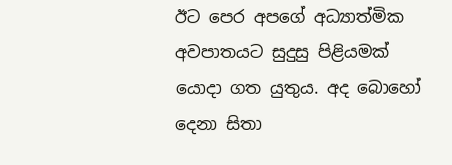ඊට පෙර අපගේ අධ්‍යාත්මික අවපාතයට සුදුසු පිළියමක් යොදා ගත යුතුය. අද බොහෝ දෙනා සිතා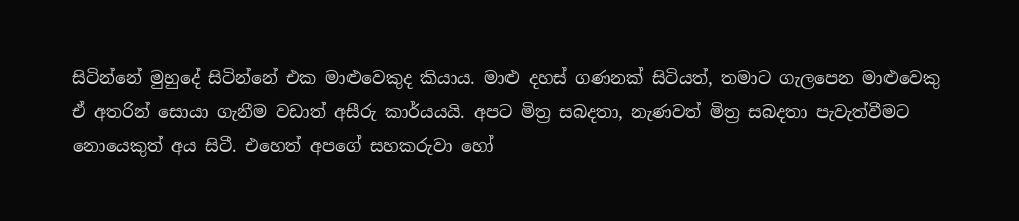සිටින්නේ මුහුදේ සිටින්නේ එක මාළුවෙකුද කියාය. මාළු දහස් ගණනක් සිටියත්, තමාට ගැලපෙන මාළුවෙකු ඒ අතරින් සොයා ගැනීම වඩාත් අසීරු කාර්යයයි. අපට මිත්‍ර සබදතා, නැණවත් මිත්‍ර සබදතා පැවැත්වීමට නොයෙකුත් අය සිටී. එහෙත් අපගේ සහකරුවා හෝ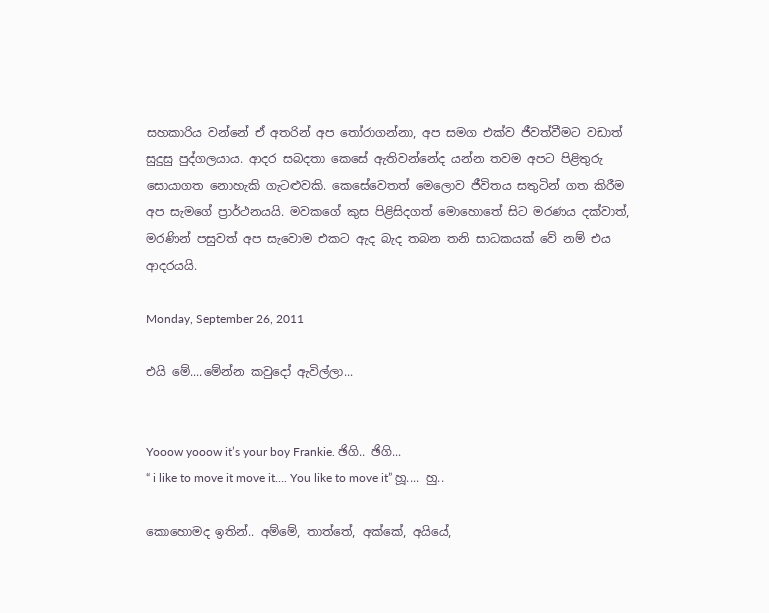සහකාරිය වන්නේ ඒ අතරින් අප තෝරාගන්නා, අප සමග එක්ව ජීවත්වීමට වඩාත් සුදුසු පුද්ගලයාය. ආදර සබදතා කෙසේ ඇතිවන්නේද යන්න තවම අපට පිළිතුරු සොයාගත නොහැකි ගැටළුවකි. කෙසේවෙතත් මෙලොව ජීවිතය සතුටින් ගත කිරීම අප සැමගේ ප්‍රාර්ථනයයි. මවකගේ කුස පිළිසිදගත් මොහොතේ සිට මරණය දක්වාත්, මරණින් පසුවත් අප සැවොම එකට ඇද බැද තබන තනි සාධකයක් වේ නම් එය ආදරයයි.

Monday, September 26, 2011

එයි මේ....මේන්න කවුදෝ ඇවිල්ලා...


Yooow yooow it’s your boy Frankie. ඡිගි.. ඡිගි...
“ i like to move it move it…. You like to move it” හූ.... හු..

කොහොමද ඉතින්.. අම්මේ, තාත්තේ, අක්කේ, අයියේ,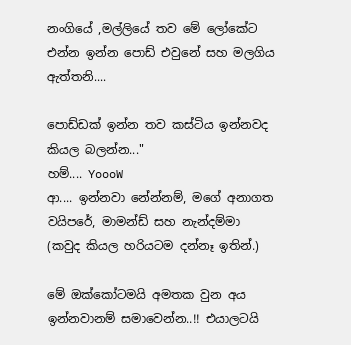නංගියේ ,මල්ලියේ තව මේ ලෝකේට එන්න ඉන්න පොඩ් එවුනේ සහ මලගිය ඇත්තනි....

පොඩ්ඩක් ඉන්න තව කස්ටිය ඉන්නවද කියල බලන්න..."
හම්.... YoooW
ආ.... ඉන්නවා නේන්නම්, මගේ අනාගත වයිප‍රේ, මාමන්ඩ් සහ නැන්දම්මා
(කවුද කියල හරියටම දන්‍නෑ ඉතින්.)

මේ ඔක්කෝටමයි අමතක වුන අය ඉන්නවානම් සමාවෙන්න..!! එයාලටයි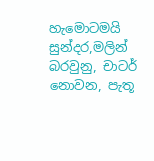හැමොටමයි සුන්දර,මලින් බරවුනු, චාටර් නොවන, පැතූ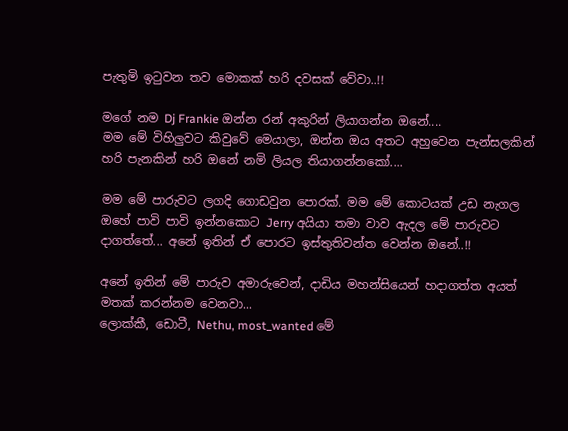පැතුමි ඉටුවන තව මොකක් හරි දවසක් වේවා..!!

මගේ නම Dj Frankie ඔන්න රන් අකුරින් ලියාගන්න ඔනේ....
මම මේ විහිලුවට කිවුවේ මෙයාලා, ඔන්න ඔය අතට අහුවෙන පැන්සලකින් හරි පැනකින් හරි ඔනේ නමි ලියල තියාගන්නකෝ....

මම මේ පාරුවට ලගදි ගොඩවුන පොරක්. මම මේ කොටයක් උඩ නැගල ඔහේ පාවි පාවි ඉන්නකොට Jerry අයියා තමා වාව ඇදල මේ පාරුවට දාගත්තේ... අනේ ඉතින් ඒ පොරට ඉස්තුතිවන්ත වෙන්න ඔනේ..!!

අනේ ඉතින් මේ පාරුව අමාරුවෙන්, දාඩිය මහන්සියෙන් හදාගත්ත අයත් මතක් කරන්නම වෙනවා...
ලොක්කී, ඩොටී, Nethu, most_wanted මේ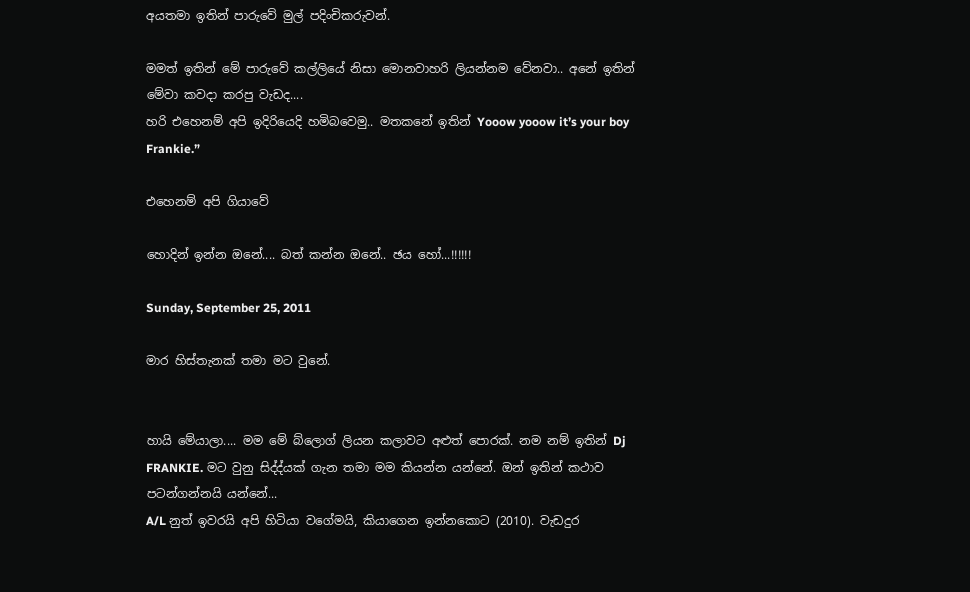අයතමා ඉතින් පාරුවේ මුල් පදිංචිකරුවන්.

මමත් ඉතින් මේ පාරුවේ කල්ලියේ නිසා මොනවාහරි ලියන්නම වේනවා.. අනේ ඉතින් මේවා කවදා කරපු වැඩද....
හරි එහෙනම් අපි ඉදිරියෙදි හමිබවෙමු.. මතකනේ ඉතින් Yooow yooow it’s your boy Frankie.”

එහෙනම් අපි ගියාවේ

හොදින් ඉන්න ඔනේ.... බත් කන්න ඔනේ.. ඡ‍‍ය හෝ...!!!!!!

Sunday, September 25, 2011

මාර හිස්තැනක් තමා මට වුනේ.


හායි මේයාලා.... මම මේ ‍බ්ලොග් ලියන කලාවට අළුත් පොරක්. නම නම් ඉතින් Dj FRANKIE. මට වුනු සිද්ද්යක් ගැන තමා මම කියන්න යන්නේ. ඔන් ඉතින් කථාව පටන්ගන්නයි යන්නේ...
A/L නුත් ඉවරයි අපි හිටියා වගේමයි, කියාගෙන ඉන්නකොට (2010). වැඩදුර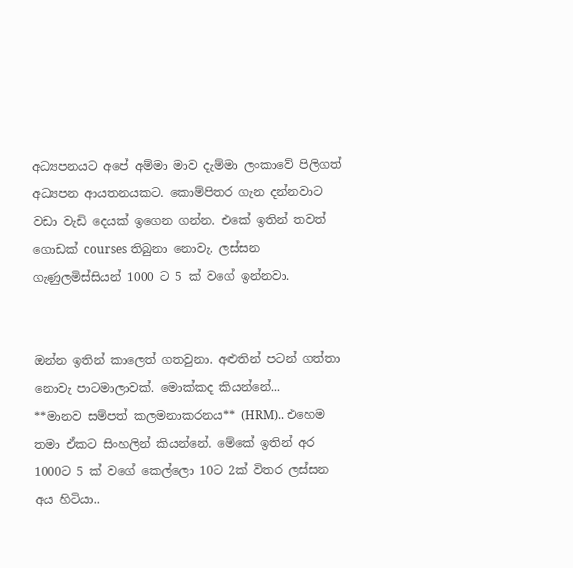අධ්‍යපන‍යට අපේ අම්මා මාව දැම්මා ලංකාවේ පිලිගත් අධ්‍යපන ආයතනයකට. කොම්පිතර ගැන දන්නවාට වඩා වැඩි දෙයක් ඉගෙන ගන්න. එකේ ඉතින් තවත් ගොඩක් courses තිබුනා නොවැ. ලස්සන ගැණුලමිස්සියන් 1000 ට 5 ක් වගේ ඉන්නවා.


ඔන්න ඉතින් කාලෙත් ගතවුනා. අළුතින් පටන් ගත්තා නොවැ පාටමාලාවක්. මොක්කද කියන්නේ...
**මානව සම්පත් කලමනාකරනය** (HRM).. එහෙම තමා ඒකට සිංහලින් කියන්නේ. මේකේ ඉතින් අර 1000ට 5 ක් වගේ කෙල්ලො 10ට 2ක් විතර ලස්සන අය හිටියා..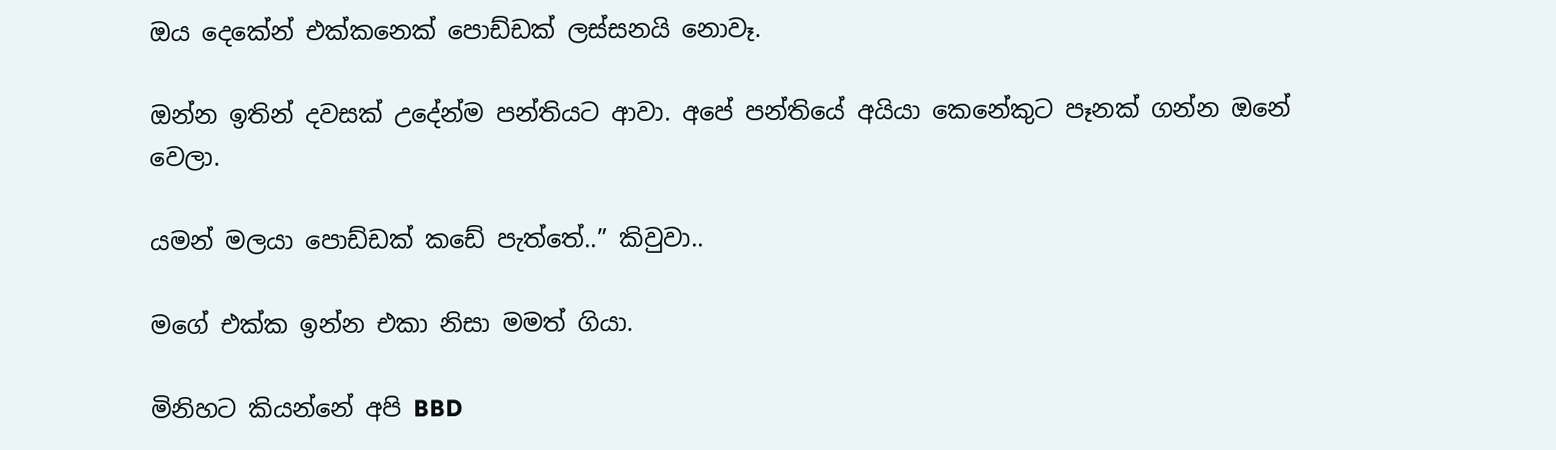ඔය දෙකේන් එක්කනෙක් පොඩ්ඩක් ලස්සනයි නොවෑ.

ඔන්න ඉතින් දවසක් උදේන්ම පන්තියට ආවා. අපේ පන්තියේ අයියා කෙනේකුට පෑනක් ගන්න ඔනේ වෙලා.

යමන් මලයා පොඩ්ඩක් කඩේ පැත්තේ..” කිවුවා..

මගේ එක්ක ඉන්න එකා නිසා මමත් ගියා.

මිනිහට කියන්නේ අපි BBD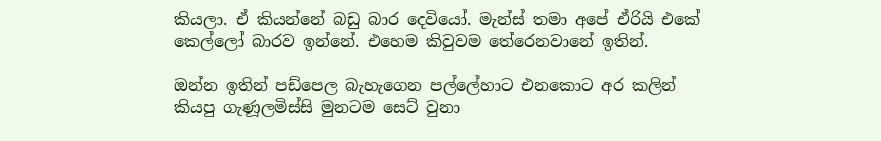කියලා. ඒ කියන්නේ බඩු බාර දෙවියෝ. මැන්ස් තමා අපේ ඒරියි එකේ කෙල්ලෝ බාරව ඉන්නේ. එහෙම කිවුවම තේරෙනවානේ ඉතින්.

ඔන්න ඉතින් පඩ්පෙල බැහැගෙන පල්ලේහාට එනකොට අර කලින් කියපු ගැණූලමිස්සි මුනටම සෙට් වුනා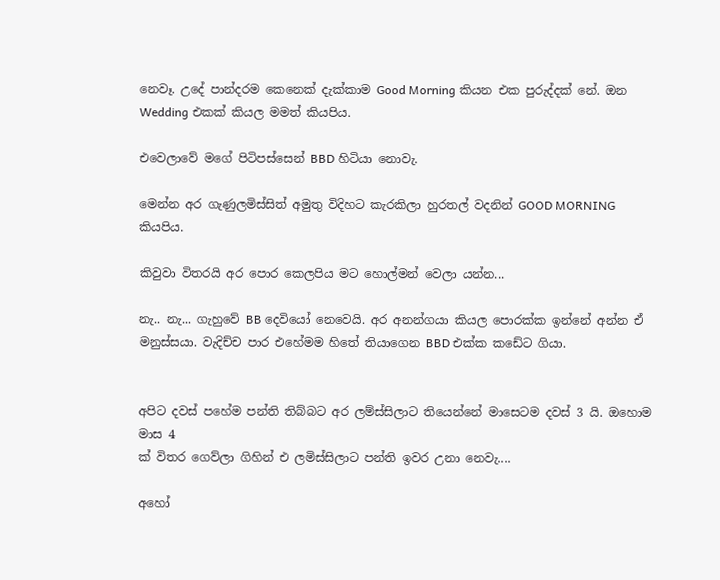නෙවෑ. උදේ පාන්දරම‍ කෙනෙක් දැක්කාම Good Morning කියන එක පුරුද්දක් නේ. ඔන Wedding එකක් කියල මමත් කියපිය.

එවෙලාවේ මගේ පිටිපස්සෙන් BBD හිටියා නොවැ.

මෙන්න අර ගැණුලමිස්සිත් අමුතු විදිහට කැරකිලා හුරතල් වදනින් GOOD MORNING කියපිය.

කිවුවා විතරයි අර පොර කෙලපිය මට හොල්මන් වෙලා යන්න...

නැ.. නැ... ගැහුවේ BB දෙවියෝ නෙවෙයි. අර අනන්ගයා කියල පොරක්ක ඉන්නේ අන්න ඒ මනුස්සයා. වැදිච්ච පාර ‍එහේමම හිතේ තියාගෙන BBD එක්ක ක‍ඩේට ගියා.


අපිට දවස් පහේම පන්ති තිබ්බට අර ලම්ස්සිලාට තියෙන්නේ මාසෙටම දවස් 3 යි. ඔහොම මාස 4
ක් විතර ගෙව්ලා ගිහින් එ ලමිස්සිලාට පන්ති ඉවර උනා නෙවැ....

අහෝ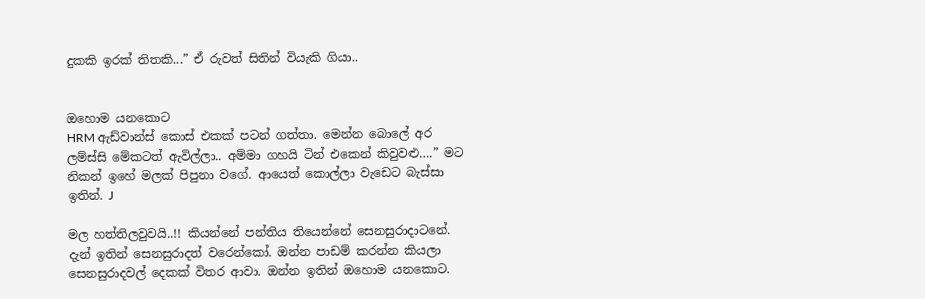දුකකි ඉරක් තිතකි...” ඒ රුවත් සිතින් වියැකි ගියා..


ඔහොම යනකොට
HRM ඇඩ්වාන්ස් කොස් එකක් පටන් ගත්තා. මෙන්න බොලේ අර ලම්ස්සි මේකටත් ඇවිල්ලා.. අම්මා ‍ගහයි ටින් එකෙන් කිවුවළු….” මට නිකන් ඉහේ මලක් පිපුනා වගේ. ආයෙත් කොල්ලා වැඩෙට බැස්සා ඉතින්. J

මල හත්තිලවුවයි..!! කියන්නේ පන්තිය තියෙන්නේ සෙනසුරාදාටනේ. දැන් ඉතින් සෙනසුරාදත් වරෙන්කෝ. ඔන්න පාඩම් කරන්න කියලා සෙනසුරාදවල් දෙකක් විතර ආවා. ඔන්න ඉතින් ඔහොම යනකොට.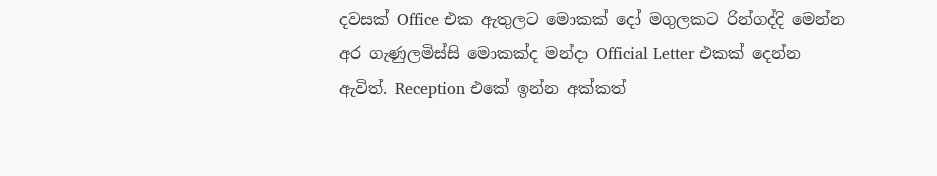දවසක් Office එක ඇතුලට මොකක් දෝ මගුලකට රින්ගද්දි මෙන්න අර ගැණුලමිස්සි මොකක්ද මන්දා Official Letter එකක් දෙන්න ඇවිත්. Reception එකේ ඉන්න අක්කත්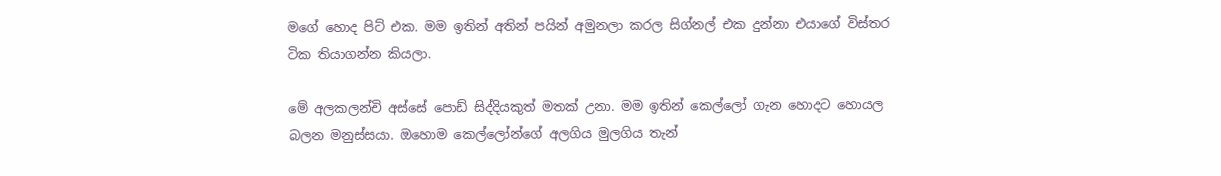මගේ හොද පිට් එක. මම ඉතින් අතින් පයින් අමුනලා කරල සිග්නල් එක දුන්නා එයාගේ විස්තර ටික තියාගන්න කියලා.

මේ අලකලන්චි අස්සේ පොඩ් සිද්දියකුත් මතක් උනා. මම ඉතින් කෙල්ලෝ ගැන හොදට හොයල බලන මනුස්සයා. ඔහොම කෙල්ලෝන්ගේ අලගිය මුලගිය තැන්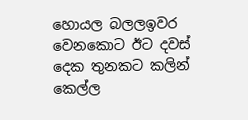හොයල බලලඉවර වෙනකොට ඊට දවස් දෙක තුනකට කලින් කෙල්ල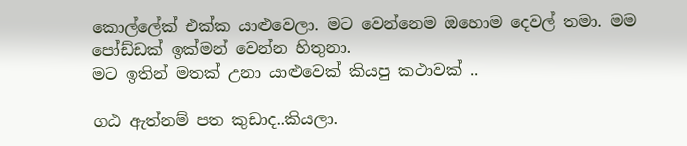කොල්ලේක් එක්ක යාළුවෙලා. මට වෙන්නෙම ඔහොම දෙවල් තමා. මම පෝඩ්ඩක් ඉක්මන් වෙන්න හිතුනා.
මට ඉතින් මතක් උනා යාළුවෙක් කියපු කථාවක් ..

ගඨ ඇත්නම් පත කුඩාද..කියලා.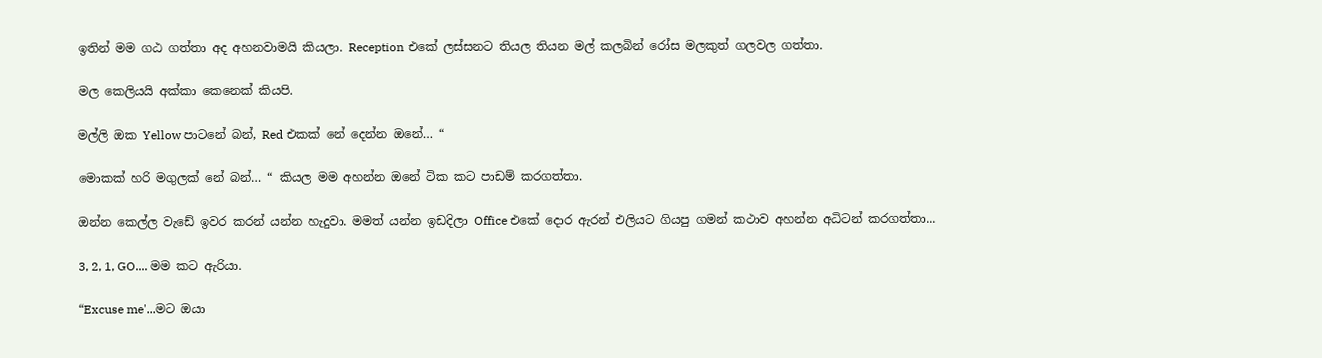ඉතින් මම ‍ගඨ ‍ගත්තා අද අහනවාමයි කියලා. Reception එකේ ලස්සනට තියල තියන මල් කලබින් රෝස මලකුත් ගලවල ගත්තා.

මල කෙලියයි අක්කා කෙනෙක් කියපි.

මල්ලි ඔක Yellow පාටනේ බන්, Red එකක් නේ දෙන්න ඔනේ… “

මොකක් හරි මගුලක් නේ බන්… “ කියල මම අහන්න ඔනේ ටික කට පාඩම් කරගත්තා.

ඔන්න කෙල්ල වැඩේ ඉවර කරන් යන්න හැදුවා. මමත් යන්න ඉඩදිලා Office එකේ දොර ඇරන් එලියට ගියපු ගමන් කථාව අහන්න අධිටන් කරගත්තා...

3, 2, 1, GO.... මම කට ඇරියා.

“Excuse me'...මට ඔයා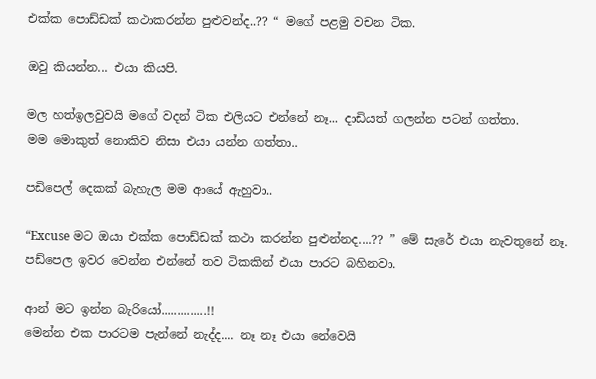එක්ක පොඩ්ඩක් කථාකරන්න පුළුවන්ද..?? “ මගේ පළමු වචන ටික.

ඔවු කියන්න... එයා කියපි.

මල හත්ඉලවුවයි මගේ වදන් ‍ටික එලියට එන්නේ නෑ... දාඩියත් ගලන්න පටන් ගත්තා.
මම මොකුත් නොකිව නිසා එයා යන්න ගත්තා..

පඩිපෙල් දෙකක් බැහැල මම ආයේ ඇහුවා..

“Excuse මට ඔයා එක්ක පොඩ්ඩක් කථා කරන්න පුළුන්නද....?? ” මේ සැරේ එයා නැවතුනේ නෑ.
පඩ්පෙල ඉවර වෙන්න එන්නේ තව ටිකකින් එයා පාරට බහිනවා.

ආන් මට ඉන්න බැරියෝ..............!!
මෙන්න එක පාරටම පැන්නේ නැද්ද.... නෑ නෑ එයා නේවෙයි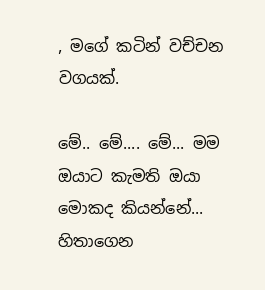, මගේ කටින් වච්චන වගයක්.

මේ.. මේ.... මේ... මම ඔයාට කැමති ඔයා මොකද කියන්නේ... හිතාගෙන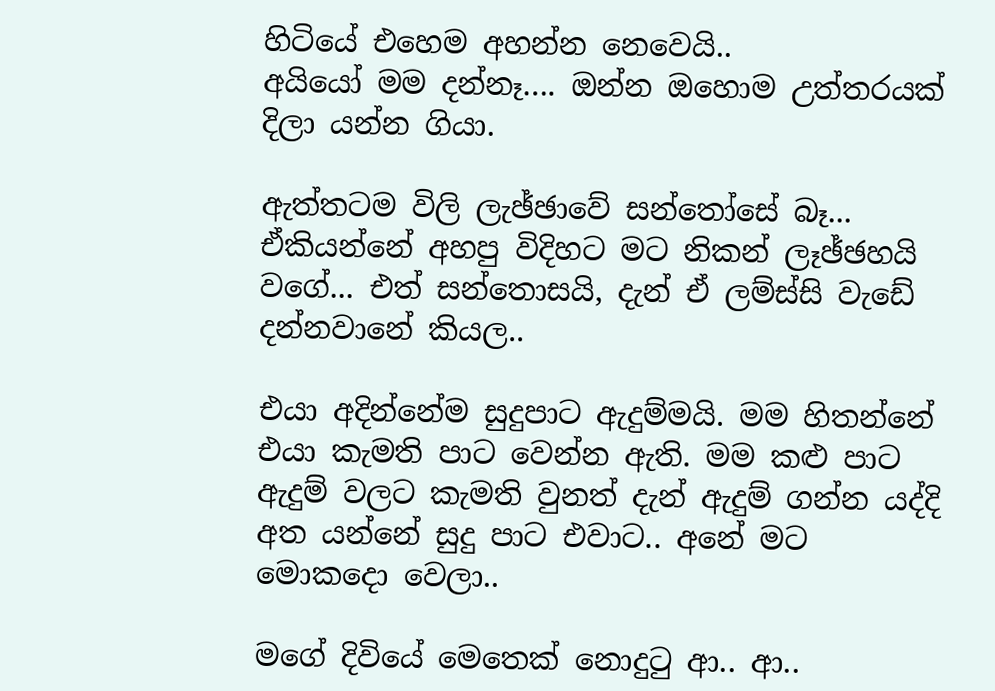හිටියේ එහෙම අහන්න නෙවෙයි..
අයියෝ මම දන්නෑ…. ඔන්න‍ ඔහොම උත්තරයක් දිලා යන්න ගියා.

ඇත්තටම විලි ලැඡ්ඡාවේ සන්තෝසේ බෑ... ඒකියන්නේ අහපු විදිහට මට නිකන් ලෑඡ්ඡහයි වගේ... එත් සන්තොසයි, දැන් ඒ ලම්ස්සි වැ‍ඩේ දන්නවානේ කියල..

එයා අදින්නේම සුදුපාට ඇදුම්මයි. මම හිතන්නේ එයා කැමති පාට වෙන්න ඇති. මම කළු පාට ඇදුම් වලට කැමති වුනත් දැන් ඇදුම් ගන්න යද්දි අත යන්නේ සුදු පාට එවාට.. අනේ මට මොකදො වෙලා..

මගේ දිවියේ මෙතෙක් නොදුටු ආ.. ආ..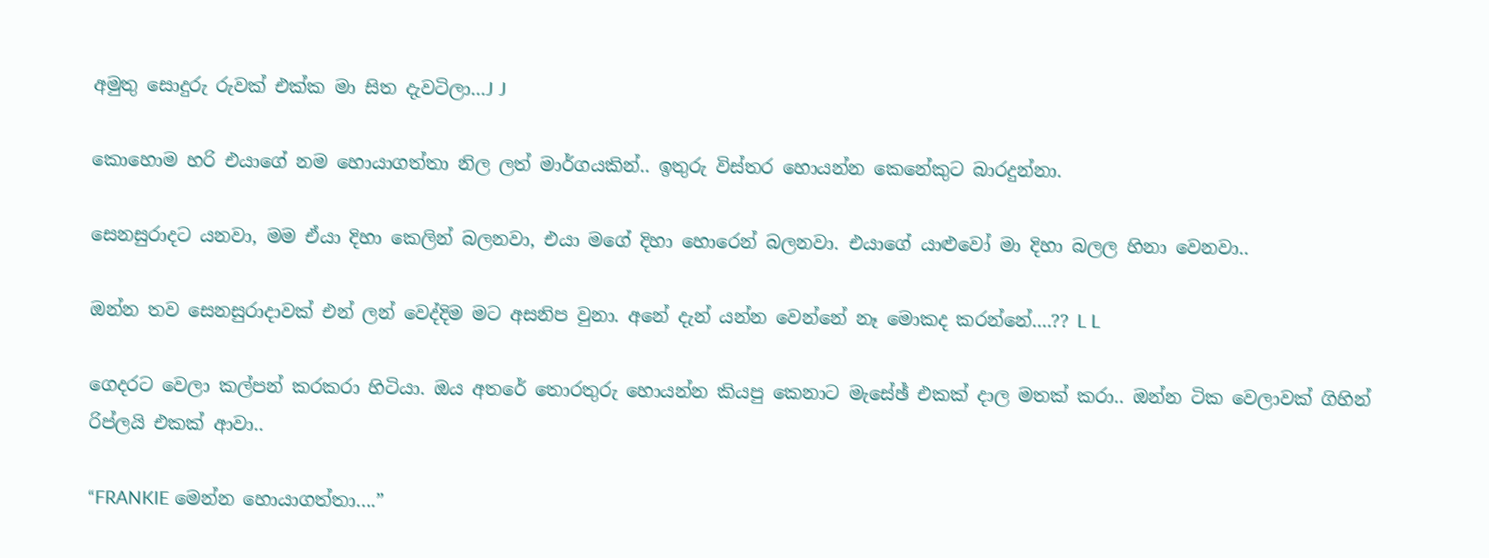අමුතු සොදුරු රුවක් එක්ක මා සිත දැවටිලා...J J

කොහොම හරි එයාගේ නම හොයාගත්තා නිල ලත් මාර්ගයකින්.. ඉතුරු විස්තර හොයන්න කෙනේකුට බාරදුන්නා.

සෙනසුරාදට යනවා, මම ඒයා දිහා කෙලින් බලනවා, එයා මගේ දිහා හොරෙන් බලනවා. එයාගේ යාළුවෝ මා දිහා බලල හිනා වෙනවා..

ඔන්න තව සෙනසුරාදාවක් එන් ලන් වෙද්දිම මට අසනිප වුනා. අනේ දැන් යන්න වෙන්නේ නෑ මොකද කරන්නේ....?? L L

ගෙදරට වෙලා කල්පන් කරකරා හිටියා. ඔය අතරේ තොරතුරු හොයන්න කියපු කෙනාට මැසේඡ් එකක් දාල මතක් කරා.. ඔන්න ටික වෙලාවක් ගිහින් රිප්ලයි එකක් ආවා..

“FRANKIE මෙන්න හොයාගත්තා….”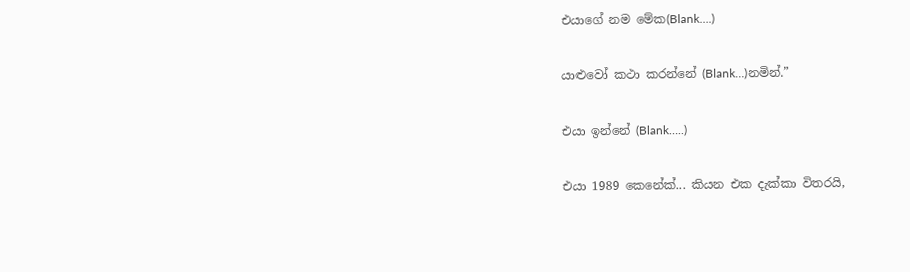එයාගේ නම ‍මේක(Blank….)

යාළුවෝ කථා කරන්නේ (Blank…)නමින්.”

එයා ඉන්නේ (Blank…..)

එයා 1989 කෙනේක්... කියන එක දැක්කා විතරයි,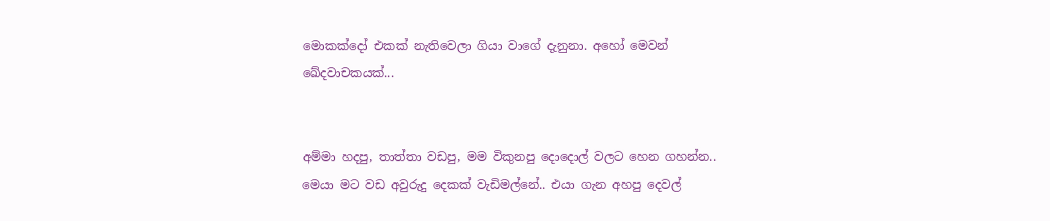මොකක්දෝ එකක් නැතිවෙලා ගියා වාගේ දැනුනා. අහෝ මෙවන් ඛේදවාචකයක්...


අම්මා හදපු, තාත්තා වඩපු, මම විකුනපු දොදොල් වලට හෙන ගහන්න.. මෙයා මට වඩ අවුරුදු දෙකක් වැඩිමල්නේ.. එයා ‍ගැන අහපු දෙවල්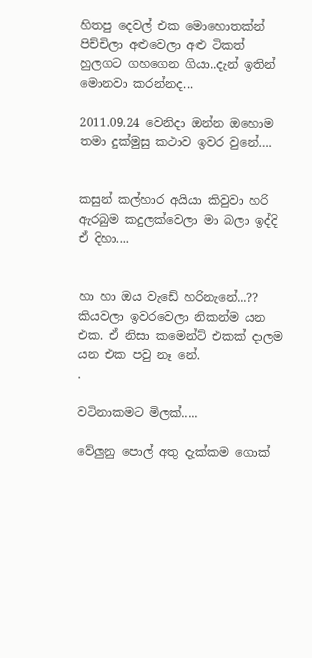හිතපු දෙවල් එක මොහොතක්න් පිච්චිලා අළුවෙලා අළු ටිකත් හුලගට ගහගෙන ගියා..දැන් ඉතින් මොනවා කරන්නද...

2011.09.24 වෙනිදා ඔන්න ඔහොම තමා දුක්මුසු කථාව ඉවර වුනේ….


කසුන් කල්හාර අයියා කිවුවා හරි
ඇරබුම කදුලක්වෙලා මා බලා ඉද්දි ඒ දිහා....


හා හා ඔය වැඩේ හරිනැනේ...?? කියවලා ඉවරවෙලා නිකන්ම යන එක‍. ඒ නිසා කමෙන්ට් එකක් දාලම යන එක පවු නෑ නේ.
.

වටිනාකමට මිලක්.....

වේලුනු පොල් අතු දැක්කම ගොක්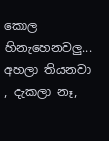කොල හිනැහෙනවලු... අහලා තියනවා , දැකලා නෑ,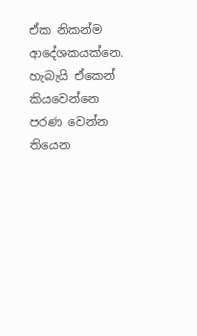ඒක නිකන්ම ආදේශකයක්නෙ. හැබැයි ඒකෙන් කියවෙන්නෙ පරණ වෙන්න තියෙන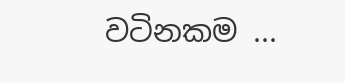වටිනකම ...